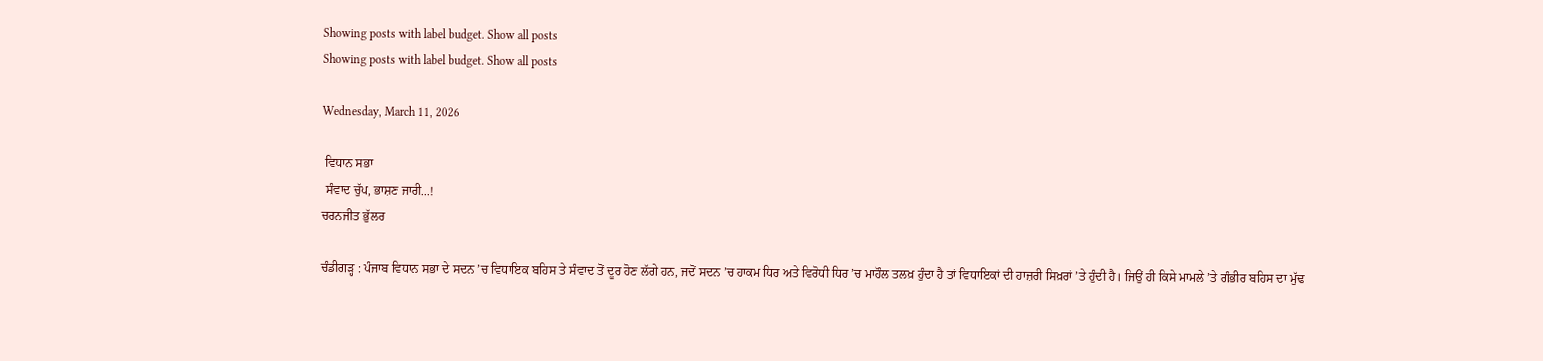Showing posts with label budget. Show all posts
Showing posts with label budget. Show all posts

Wednesday, March 11, 2026

 ਵਿਧਾਨ ਸਭਾ
 ਸੰਵਾਦ ਚੁੱਪ, ਭਾਸ਼ਣ ਜਾਰੀ...!
ਚਰਨਜੀਤ ਭੁੱਲਰ

ਚੰਡੀਗੜ੍ਹ : ਪੰਜਾਬ ਵਿਧਾਨ ਸਭਾ ਦੇ ਸਦਨ ’ਚ ਵਿਧਾਇਕ ਬਹਿਸ ਤੇ ਸੰਵਾਦ ਤੋਂ ਦੂਰ ਹੋਣ ਲੱਗੇ ਹਨ, ਜਦੋਂ ਸਦਨ ’ਚ ਹਾਕਮ ਧਿਰ ਅਤੇ ਵਿਰੋਧੀ ਧਿਰ ’ਚ ਮਾਹੌਲ ਤਲਖ਼ ਹੁੰਦਾ ਹੈ ਤਾਂ ਵਿਧਾਇਕਾਂ ਦੀ ਹਾਜ਼ਰੀ ਸਿਖ਼ਰਾਂ ’ਤੇ ਹੁੰਦੀ ਹੈ। ਜਿਉਂ ਹੀ ਕਿਸੇ ਮਾਮਲੇ ’ਤੇ ਗੰਭੀਰ ਬਹਿਸ ਦਾ ਮੁੱਢ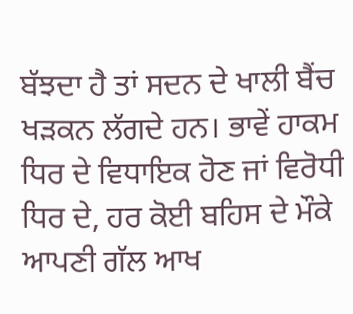ਬੱਝਦਾ ਹੈ ਤਾਂ ਸਦਨ ਦੇ ਖਾਲੀ ਬੈਂਚ ਖੜਕਨ ਲੱਗਦੇ ਹਨ। ਭਾਵੇਂ ਹਾਕਮ ਧਿਰ ਦੇ ਵਿਧਾਇਕ ਹੋਣ ਜਾਂ ਵਿਰੋਧੀ ਧਿਰ ਦੇ, ਹਰ ਕੋਈ ਬਹਿਸ ਦੇ ਮੌਕੇ ਆਪਣੀ ਗੱਲ ਆਖ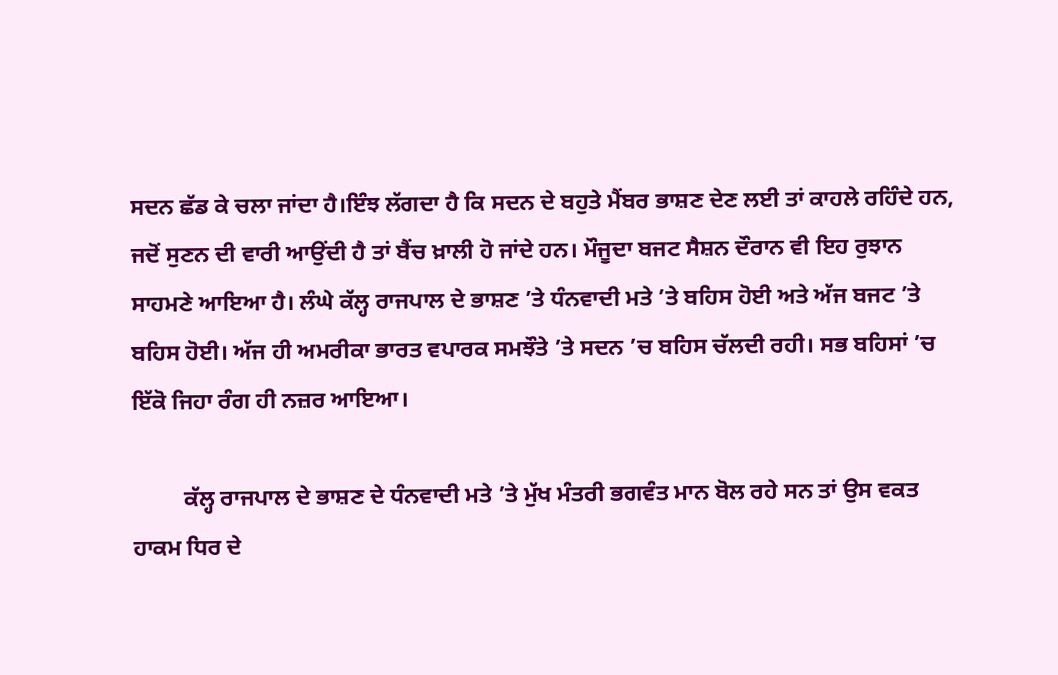ਸਦਨ ਛੱਡ ਕੇ ਚਲਾ ਜਾਂਦਾ ਹੈ।ਇੰਝ ਲੱਗਦਾ ਹੈ ਕਿ ਸਦਨ ਦੇ ਬਹੁਤੇ ਮੈਂਬਰ ਭਾਸ਼ਣ ਦੇਣ ਲਈ ਤਾਂ ਕਾਹਲੇ ਰਹਿੰਦੇ ਹਨ, ਜਦੋਂ ਸੁਣਨ ਦੀ ਵਾਰੀ ਆਉਂਦੀ ਹੈ ਤਾਂ ਬੈਂਚ ਖ਼ਾਲੀ ਹੋ ਜਾਂਦੇ ਹਨ। ਮੌਜੂਦਾ ਬਜਟ ਸੈਸ਼ਨ ਦੌਰਾਨ ਵੀ ਇਹ ਰੁਝਾਨ ਸਾਹਮਣੇ ਆਇਆ ਹੈ। ਲੰਘੇ ਕੱਲ੍ਹ ਰਾਜਪਾਲ ਦੇ ਭਾਸ਼ਣ ’ਤੇ ਧੰਨਵਾਦੀ ਮਤੇ ’ਤੇ ਬਹਿਸ ਹੋਈ ਅਤੇ ਅੱਜ ਬਜਟ ’ਤੇ ਬਹਿਸ ਹੋਈ। ਅੱਜ ਹੀ ਅਮਰੀਕਾ ਭਾਰਤ ਵਪਾਰਕ ਸਮਝੌਤੇ ’ਤੇ ਸਦਨ ’ਚ ਬਹਿਸ ਚੱਲਦੀ ਰਹੀ। ਸਭ ਬਹਿਸਾਂ ’ਚ ਇੱਕੋ ਜਿਹਾ ਰੰਗ ਹੀ ਨਜ਼ਰ ਆਇਆ।

         ਕੱਲ੍ਹ ਰਾਜਪਾਲ ਦੇ ਭਾਸ਼ਣ ਦੇ ਧੰਨਵਾਦੀ ਮਤੇ ’ਤੇ ਮੁੱਖ ਮੰਤਰੀ ਭਗਵੰਤ ਮਾਨ ਬੋਲ ਰਹੇ ਸਨ ਤਾਂ ਉਸ ਵਕਤ ਹਾਕਮ ਧਿਰ ਦੇ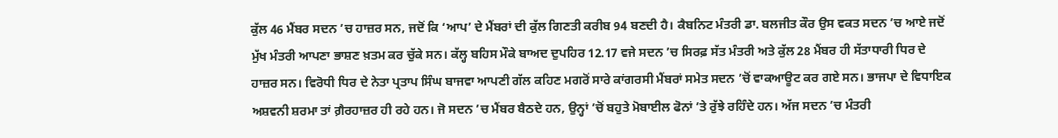ਕੁੱਲ 46 ਮੈਂਬਰ ਸਦਨ ’ਚ ਹਾਜ਼ਰ ਸਨ, ਜਦੋਂ ਕਿ ‘ਆਪ’ ਦੇ ਮੈਂਬਰਾਂ ਦੀ ਕੁੱਲ ਗਿਣਤੀ ਕਰੀਬ 94 ਬਣਦੀ ਹੈ। ਕੈਬਨਿਟ ਮੰਤਰੀ ਡਾ. ਬਲਜੀਤ ਕੌਰ ਉਸ ਵਕਤ ਸਦਨ ’ਚ ਆਏ ਜਦੋਂ ਮੁੱਖ ਮੰਤਰੀ ਆਪਣਾ ਭਾਸ਼ਣ ਖ਼ਤਮ ਕਰ ਚੁੱਕੇ ਸਨ। ਕੱਲ੍ਹ ਬਹਿਸ ਮੌਕੇ ਬਾਅਦ ਦੁਪਹਿਰ 12.17 ਵਜੇ ਸਦਨ ’ਚ ਸਿਰਫ਼ ਸੱਤ ਮੰਤਰੀ ਅਤੇ ਕੁੱਲ 28 ਮੈਂਬਰ ਹੀ ਸੱਤਾਧਾਰੀ ਧਿਰ ਦੇ ਹਾਜ਼ਰ ਸਨ। ਵਿਰੋਧੀ ਧਿਰ ਦੇ ਨੇਤਾ ਪ੍ਰਤਾਪ ਸਿੰਘ ਬਾਜਵਾ ਆਪਣੀ ਗੱਲ ਕਹਿਣ ਮਗਰੋਂ ਸਾਰੇ ਕਾਂਗਰਸੀ ਮੈਂਬਰਾਂ ਸਮੇਤ ਸਦਨ ’ਚੋਂ ਵਾਕਆਊਟ ਕਰ ਗਏ ਸਨ। ਭਾਜਪਾ ਦੇ ਵਿਧਾਇਕ ਅਸ਼ਵਨੀ ਸ਼ਰਮਾ ਤਾਂ ਗ਼ੈਰਹਾਜ਼ਰ ਹੀ ਰਹੇ ਹਨ। ਜੋ ਸਦਨ ’ਚ ਮੈਂਬਰ ਬੈਠਦੇ ਹਨ, ਉਨ੍ਹਾਂ ’ਚੋਂ ਬਹੁਤੇ ਮੋਬਾਈਲ ਫੋਨਾਂ ’ਤੇ ਰੁੱਝੇ ਰਹਿੰਦੇ ਹਨ। ਅੱਜ ਸਦਨ ’ਚ ਮੰਤਰੀ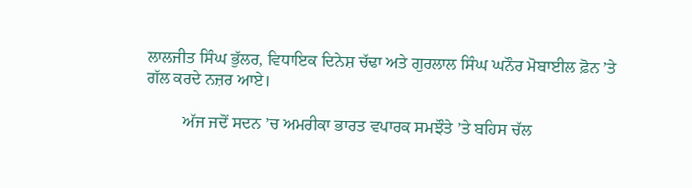ਲਾਲਜੀਤ ਸਿੰਘ ਭੁੱਲਰ, ਵਿਧਾਇਕ ਦਿਨੇਸ਼ ਚੱਢਾ ਅਤੇ ਗੁਰਲਾਲ ਸਿੰਘ ਘਨੌਰ ਮੋਬਾਈਲ ਫ਼ੋਨ ’ਤੇ ਗੱਲ ਕਰਦੇ ਨਜ਼ਰ ਆਏ।

         ਅੱਜ ਜਦੋਂ ਸਦਨ ’ਚ ਅਮਰੀਕਾ ਭਾਰਤ ਵਪਾਰਕ ਸਮਝੌਤੇ ’ਤੇ ਬਹਿਸ ਚੱਲ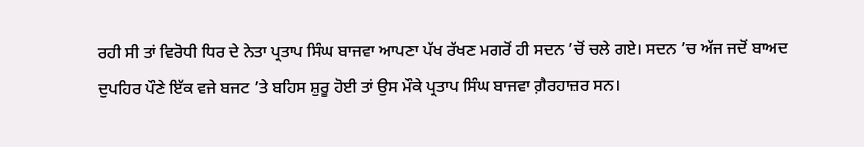ਰਹੀ ਸੀ ਤਾਂ ਵਿਰੋਧੀ ਧਿਰ ਦੇ ਨੇਤਾ ਪ੍ਰਤਾਪ ਸਿੰਘ ਬਾਜਵਾ ਆਪਣਾ ਪੱਖ ਰੱਖਣ ਮਗਰੋਂ ਹੀ ਸਦਨ ’ਚੋਂ ਚਲੇ ਗਏ। ਸਦਨ ’ਚ ਅੱਜ ਜਦੋਂ ਬਾਅਦ ਦੁਪਹਿਰ ਪੌਣੇ ਇੱਕ ਵਜੇ ਬਜਟ ’ਤੇ ਬਹਿਸ ਸ਼ੁਰੂ ਹੋਈ ਤਾਂ ਉਸ ਮੌਕੇ ਪ੍ਰਤਾਪ ਸਿੰਘ ਬਾਜਵਾ ਗ਼ੈਰਹਾਜ਼ਰ ਸਨ।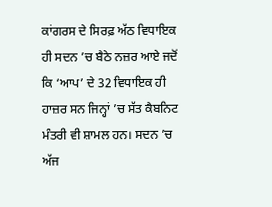ਕਾਂਗਰਸ ਦੇ ਸਿਰਫ਼ ਅੱਠ ਵਿਧਾਇਕ ਹੀ ਸਦਨ ’ਚ ਬੈਠੇ ਨਜ਼ਰ ਆਏ ਜਦੋਂ ਕਿ ‘ਆਪ’ ਦੇ 32 ਵਿਧਾਇਕ ਹੀ ਹਾਜ਼ਰ ਸਨ ਜਿਨ੍ਹਾਂ ’ਚ ਸੱਤ ਕੈਬਨਿਟ ਮੰਤਰੀ ਵੀ ਸ਼ਾਮਲ ਹਨ। ਸਦਨ ’ਚ ਅੱਜ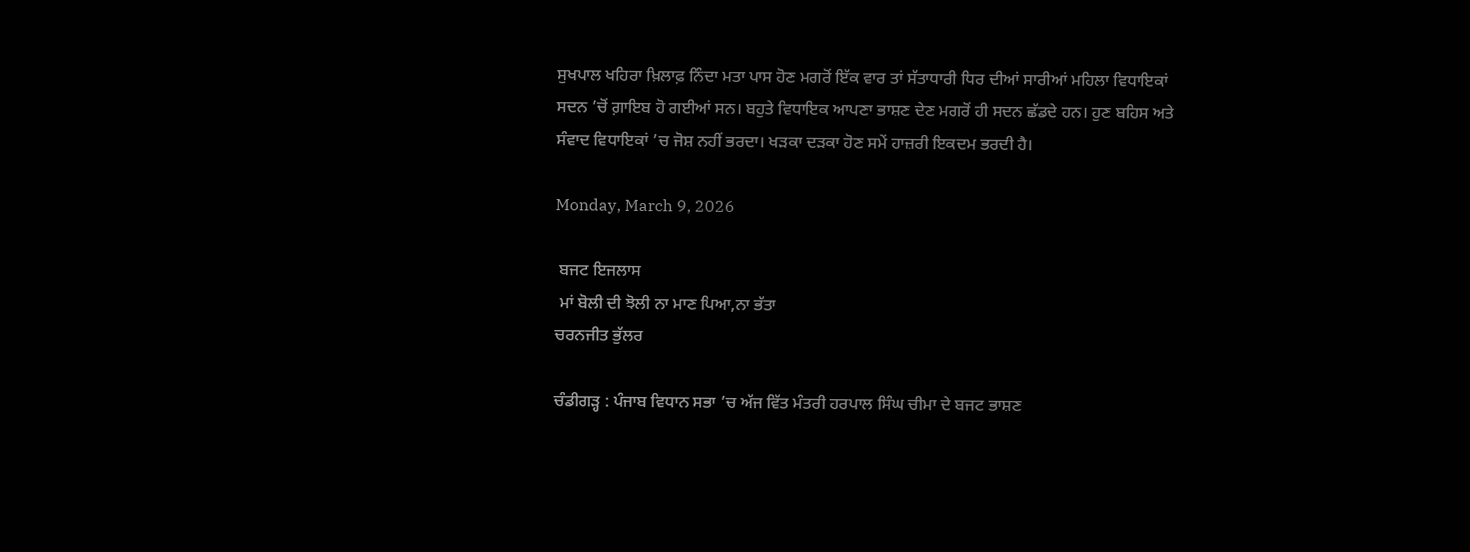ਸੁਖਪਾਲ ਖਹਿਰਾ ਖ਼ਿਲਾਫ਼ ਨਿੰਦਾ ਮਤਾ ਪਾਸ ਹੋਣ ਮਗਰੋਂ ਇੱਕ ਵਾਰ ਤਾਂ ਸੱਤਾਧਾਰੀ ਧਿਰ ਦੀਆਂ ਸਾਰੀਆਂ ਮਹਿਲਾ ਵਿਧਾਇਕਾਂ ਸਦਨ ’ਚੋਂ ਗ਼ਾਇਬ ਹੋ ਗਈਆਂ ਸਨ। ਬਹੁਤੇ ਵਿਧਾਇਕ ਆਪਣਾ ਭਾਸ਼ਣ ਦੇਣ ਮਗਰੋਂ ਹੀ ਸਦਨ ਛੱਡਦੇ ਹਨ। ਹੁਣ ਬਹਿਸ ਅਤੇ ਸੰਵਾਦ ਵਿਧਾਇਕਾਂ ’ਚ ਜੋਸ਼ ਨਹੀਂ ਭਰਦਾ। ਖੜਕਾ ਦੜਕਾ ਹੋਣ ਸਮੇਂ ਹਾਜ਼ਰੀ ਇਕਦਮ ਭਰਦੀ ਹੈ।

Monday, March 9, 2026

 ਬਜਟ ਇਜਲਾਸ
 ਮਾਂ ਬੋਲੀ ਦੀ ਝੋਲੀ ਨਾ ਮਾਣ ਪਿਆ,ਨਾ ਭੱਤਾ
ਚਰਨਜੀਤ ਭੁੱਲਰ

ਚੰਡੀਗੜ੍ਹ : ਪੰਜਾਬ ਵਿਧਾਨ ਸਭਾ ’ਚ ਅੱਜ ਵਿੱਤ ਮੰਤਰੀ ਹਰਪਾਲ ਸਿੰਘ ਚੀਮਾ ਦੇ ਬਜਟ ਭਾਸ਼ਣ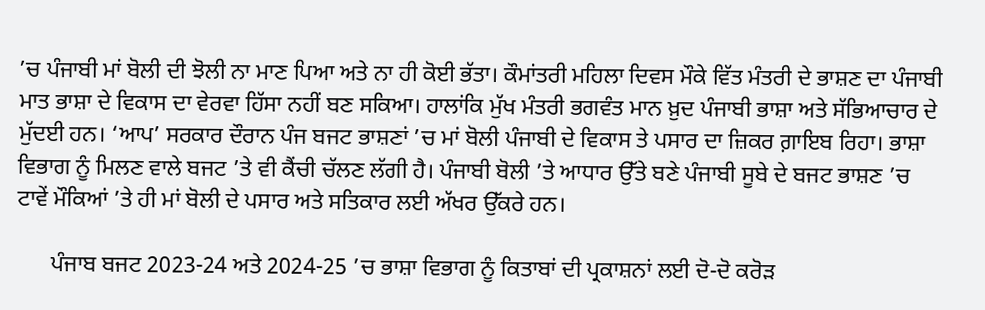’ਚ ਪੰਜਾਬੀ ਮਾਂ ਬੋਲੀ ਦੀ ਝੋਲੀ ਨਾ ਮਾਣ ਪਿਆ ਅਤੇ ਨਾ ਹੀ ਕੋਈ ਭੱਤਾ। ਕੌਮਾਂਤਰੀ ਮਹਿਲਾ ਦਿਵਸ ਮੌਕੇ ਵਿੱਤ ਮੰਤਰੀ ਦੇ ਭਾਸ਼ਣ ਦਾ ਪੰਜਾਬੀ ਮਾਤ ਭਾਸ਼ਾ ਦੇ ਵਿਕਾਸ ਦਾ ਵੇਰਵਾ ਹਿੱਸਾ ਨਹੀਂ ਬਣ ਸਕਿਆ। ਹਾਲਾਂਕਿ ਮੁੱਖ ਮੰਤਰੀ ਭਗਵੰਤ ਮਾਨ ਖ਼ੁਦ ਪੰਜਾਬੀ ਭਾਸ਼ਾ ਅਤੇ ਸੱਭਿਆਚਾਰ ਦੇ ਮੁੱਦਈ ਹਨ। ‘ਆਪ’ ਸਰਕਾਰ ਦੌਰਾਨ ਪੰਜ ਬਜਟ ਭਾਸ਼ਣਾਂ ’ਚ ਮਾਂ ਬੋਲੀ ਪੰਜਾਬੀ ਦੇ ਵਿਕਾਸ ਤੇ ਪਸਾਰ ਦਾ ਜ਼ਿਕਰ ਗ਼ਾਇਬ ਰਿਹਾ। ਭਾਸ਼ਾ ਵਿਭਾਗ ਨੂੰ ਮਿਲਣ ਵਾਲੇ ਬਜਟ ’ਤੇ ਵੀ ਕੈਂਚੀ ਚੱਲਣ ਲੱਗੀ ਹੈ। ਪੰਜਾਬੀ ਬੋਲੀ ’ਤੇ ਆਧਾਰ ਉੱਤੇ ਬਣੇ ਪੰਜਾਬੀ ਸੂਬੇ ਦੇ ਬਜਟ ਭਾਸ਼ਣ ’ਚ ਟਾਵੇਂ ਮੌਕਿਆਂ ’ਤੇ ਹੀ ਮਾਂ ਬੋਲੀ ਦੇ ਪਸਾਰ ਅਤੇ ਸਤਿਕਾਰ ਲਈ ਅੱਖਰ ਉੱਕਰੇ ਹਨ।

      ਪੰਜਾਬ ਬਜਟ 2023-24 ਅਤੇ 2024-25 ’ਚ ਭਾਸ਼ਾ ਵਿਭਾਗ ਨੂੰ ਕਿਤਾਬਾਂ ਦੀ ਪ੍ਰਕਾਸ਼ਨਾਂ ਲਈ ਦੋ-ਦੋ ਕਰੋੜ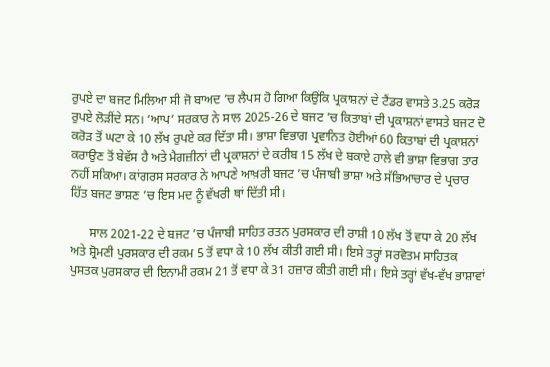ਰੁਪਏ ਦਾ ਬਜਟ ਮਿਲਿਆ ਸੀ ਜੋ ਬਾਅਦ ’ਚ ਲੈਪਸ ਹੋ ਗਿਆ ਕਿਉਂਕਿ ਪ੍ਰਕਾਸ਼ਨਾਂ ਦੇ ਟੈਂਡਰ ਵਾਸਤੇ 3.25 ਕਰੋੜ ਰੁਪਏ ਲੋੜੀਂਦੇ ਸਨ। ‘ਆਪ’ ਸਰਕਾਰ ਨੇ ਸਾਲ 2025-26 ਦੇ ਬਜਟ ’ਚ ਕਿਤਾਬਾਂ ਦੀ ਪ੍ਰਕਾਸ਼ਨਾਂ ਵਾਸਤੇ ਬਜਟ ਦੋ ਕਰੋੜ ਤੋਂ ਘਟਾ ਕੇ 10 ਲੱਖ ਰੁਪਏ ਕਰ ਦਿੱਤਾ ਸੀ। ਭਾਸ਼ਾ ਵਿਭਾਗ ਪ੍ਰਵਾਨਿਤ ਹੋਈਆਂ 60 ਕਿਤਾਬਾਂ ਦੀ ਪ੍ਰਕਾਸ਼ਨਾਂ ਕਰਾਉਣ ਤੋਂ ਬੇਵੱਸ ਹੈ ਅਤੇ ਮੈਗਜ਼ੀਨਾਂ ਦੀ ਪ੍ਰਕਾਸ਼ਨਾਂ ਦੇ ਕਰੀਬ 15 ਲੱਖ ਦੇ ਬਕਾਏ ਹਾਲੇ ਵੀ ਭਾਸ਼ਾ ਵਿਭਾਗ ਤਾਰ ਨਹੀਂ ਸਕਿਆ। ਕਾਂਗਰਸ ਸਰਕਾਰ ਨੇ ਆਪਣੇ ਆਖ਼ਰੀ ਬਜਟ ’ਚ ਪੰਜਾਬੀ ਭਾਸ਼ਾ ਅਤੇ ਸੱਭਿਆਚਾਰ ਦੇ ਪ੍ਰਚਾਰ ਹਿੱਤ ਬਜਟ ਭਾਸ਼ਣ ’ਚ ਇਸ ਮਦ ਨੂੰ ਵੱਖਰੀ ਥਾਂ ਦਿੱਤੀ ਸੀ।

      ਸਾਲ 2021-22 ਦੇ ਬਜਟ ’ਚ ਪੰਜਾਬੀ ਸਾਹਿਤ ਰਤਨ ਪੁਰਸਕਾਰ ਦੀ ਰਾਸ਼ੀ 10 ਲੱਖ ਤੋਂ ਵਧਾ ਕੇ 20 ਲੱਖ ਅਤੇ ਸ਼੍ਰੋਮਣੀ ਪੁਰਸਕਾਰ ਦੀ ਰਕਮ 5 ਤੋਂ ਵਧਾ ਕੇ 10 ਲੱਖ ਕੀਤੀ ਗਈ ਸੀ। ਇਸੇ ਤਰ੍ਹਾਂ ਸਰਵੋਤਮ ਸਾਹਿਤਕ ਪੁਸਤਕ ਪੁਰਸਕਾਰ ਦੀ ਇਨਾਮੀ ਰਕਮ 21 ਤੋਂ ਵਧਾ ਕੇ 31 ਹਜ਼ਾਰ ਕੀਤੀ ਗਈ ਸੀ। ਇਸੇ ਤਰ੍ਹਾਂ ਵੱਖ-ਵੱਖ ਭਾਸ਼ਾਵਾਂ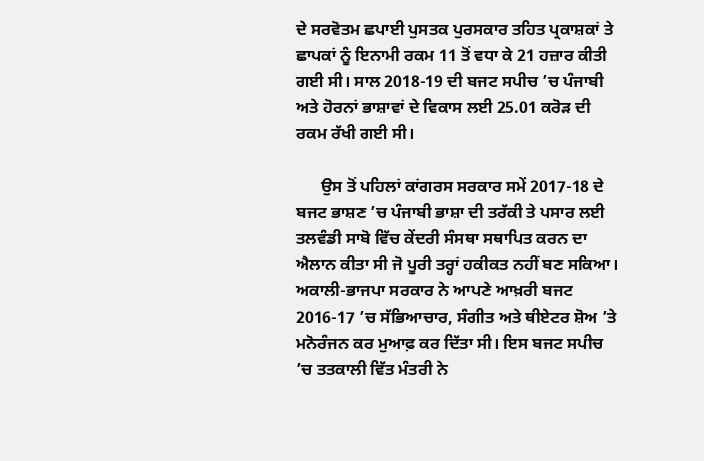ਦੇ ਸਰਵੋਤਮ ਛਪਾਈ ਪੁਸਤਕ ਪੁਰਸਕਾਰ ਤਹਿਤ ਪ੍ਰਕਾਸ਼ਕਾਂ ਤੇ ਛਾਪਕਾਂ ਨੂੰ ਇਨਾਮੀ ਰਕਮ 11 ਤੋਂ ਵਧਾ ਕੇ 21 ਹਜ਼ਾਰ ਕੀਤੀ ਗਈ ਸੀ। ਸਾਲ 2018-19 ਦੀ ਬਜਟ ਸਪੀਚ ’ਚ ਪੰਜਾਬੀ ਅਤੇ ਹੋਰਨਾਂ ਭਾਸ਼ਾਵਾਂ ਦੇ ਵਿਕਾਸ ਲਈ 25.01 ਕਰੋੜ ਦੀ ਰਕਮ ਰੱਖੀ ਗਈ ਸੀ।

      ਉਸ ਤੋਂ ਪਹਿਲਾਂ ਕਾਂਗਰਸ ਸਰਕਾਰ ਸਮੇਂ 2017-18 ਦੇ ਬਜਟ ਭਾਸ਼ਣ ’ਚ ਪੰਜਾਬੀ ਭਾਸ਼ਾ ਦੀ ਤਰੱਕੀ ਤੇ ਪਸਾਰ ਲਈ ਤਲਵੰਡੀ ਸਾਬੋ ਵਿੱਚ ਕੇਂਦਰੀ ਸੰਸਥਾ ਸਥਾਪਿਤ ਕਰਨ ਦਾ ਐਲਾਨ ਕੀਤਾ ਸੀ ਜੋ ਪੂਰੀ ਤਰ੍ਹਾਂ ਹਕੀਕਤ ਨਹੀਂ ਬਣ ਸਕਿਆ। ਅਕਾਲੀ-ਭਾਜਪਾ ਸਰਕਾਰ ਨੇ ਆਪਣੇ ਆਖ਼ਰੀ ਬਜਟ 2016-17 ’ਚ ਸੱਭਿਆਚਾਰ, ਸੰਗੀਤ ਅਤੇ ਥੀਏਟਰ ਸ਼ੋਅ ’ਤੇ ਮਨੋਰੰਜਨ ਕਰ ਮੁਆਫ਼ ਕਰ ਦਿੱਤਾ ਸੀ। ਇਸ ਬਜਟ ਸਪੀਚ ’ਚ ਤਤਕਾਲੀ ਵਿੱਤ ਮੰਤਰੀ ਨੇ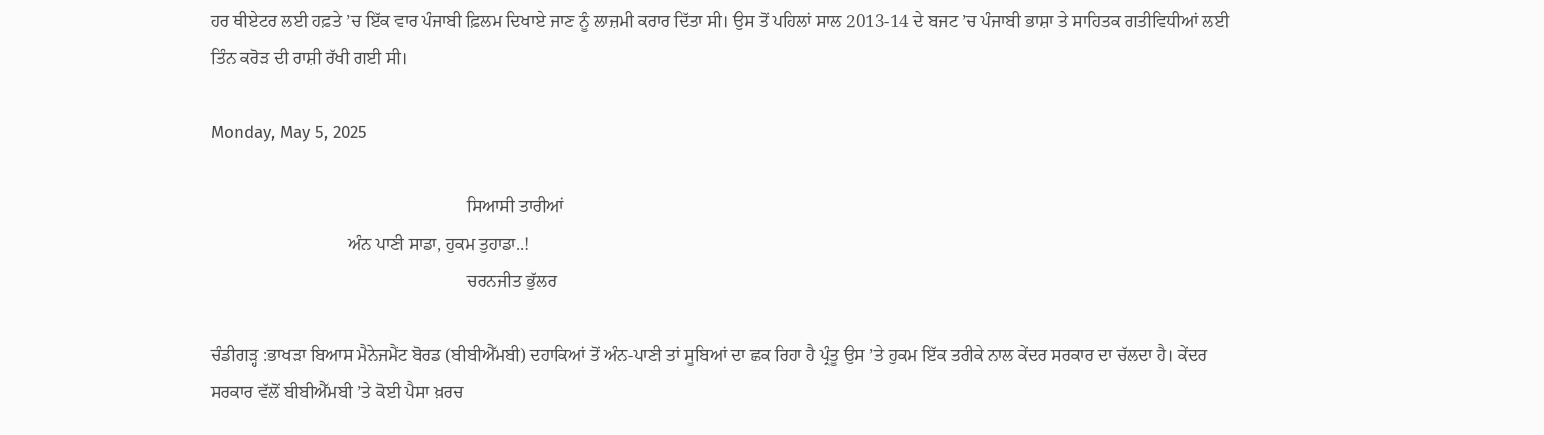ਹਰ ਥੀਏਟਰ ਲਈ ਹਫ਼ਤੇ ’ਚ ਇੱਕ ਵਾਰ ਪੰਜਾਬੀ ਫ਼ਿਲਮ ਦਿਖਾਏ ਜਾਣ ਨੂੰ ਲਾਜ਼ਮੀ ਕਰਾਰ ਦਿੱਤਾ ਸੀ। ਉਸ ਤੋਂ ਪਹਿਲਾਂ ਸਾਲ 2013-14 ਦੇ ਬਜਟ ’ਚ ਪੰਜਾਬੀ ਭਾਸ਼ਾ ਤੇ ਸਾਹਿਤਕ ਗਤੀਵਿਧੀਆਂ ਲਈ ਤਿੰਨ ਕਰੋੜ ਦੀ ਰਾਸ਼ੀ ਰੱਖੀ ਗਈ ਸੀ।

Monday, May 5, 2025

                                                          ਸਿਆਸੀ ਤਾਰੀਆਂ
                               ਅੰਨ ਪਾਣੀ ਸਾਡਾ, ਹੁਕਮ ਤੁਹਾਡਾ..!
                                                          ਚਰਨਜੀਤ ਭੁੱਲਰ

ਚੰਡੀਗੜ੍ਹ :ਭਾਖੜਾ ਬਿਆਸ ਮੈਨੇਜਮੈਂਟ ਬੋਰਡ (ਬੀਬੀਐੱਮਬੀ) ਦਹਾਕਿਆਂ ਤੋਂ ਅੰਨ-ਪਾਣੀ ਤਾਂ ਸੂਬਿਆਂ ਦਾ ਛਕ ਰਿਹਾ ਹੈ ਪ੍ਰੰਤੂ ਉਸ ’ਤੇ ਹੁਕਮ ਇੱਕ ਤਰੀਕੇ ਨਾਲ ਕੇਂਦਰ ਸਰਕਾਰ ਦਾ ਚੱਲਦਾ ਹੈ। ਕੇਂਦਰ ਸਰਕਾਰ ਵੱਲੋਂ ਬੀਬੀਐੱਮਬੀ ’ਤੇ ਕੋਈ ਪੈਸਾ ਖ਼ਰਚ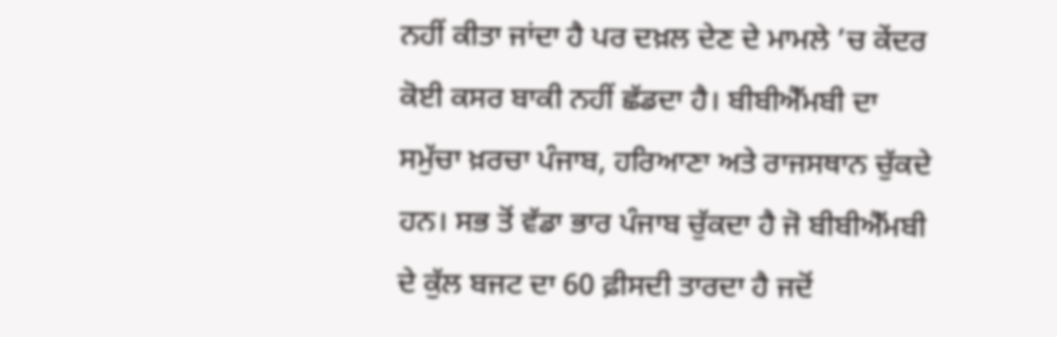ਨਹੀਂ ਕੀਤਾ ਜਾਂਦਾ ਹੈ ਪਰ ਦਖ਼ਲ ਦੇਣ ਦੇ ਮਾਮਲੇ ’ਚ ਕੇਂਦਰ ਕੋਈ ਕਸਰ ਬਾਕੀ ਨਹੀਂ ਛੱਡਦਾ ਹੈ। ਬੀਬੀਐੱਮਬੀ ਦਾ ਸਮੁੱਚਾ ਖ਼ਰਚਾ ਪੰਜਾਬ, ਹਰਿਆਣਾ ਅਤੇ ਰਾਜਸਥਾਨ ਚੁੱਕਦੇ ਹਨ। ਸਭ ਤੋਂ ਵੱਡਾ ਭਾਰ ਪੰਜਾਬ ਚੁੱਕਦਾ ਹੈ ਜੋ ਬੀਬੀਐੱਮਬੀ ਦੇ ਕੁੱਲ ਬਜਟ ਦਾ 60 ਫ਼ੀਸਦੀ ਤਾਰਦਾ ਹੈ ਜਦੋਂ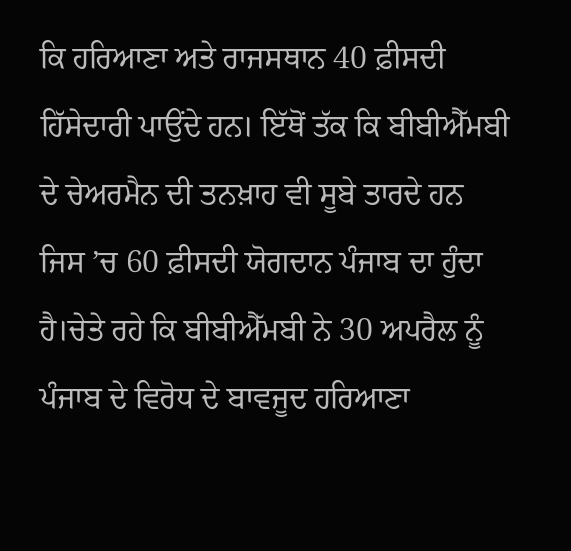ਕਿ ਹਰਿਆਣਾ ਅਤੇ ਰਾਜਸਥਾਨ 40 ਫ਼ੀਸਦੀ ਹਿੱਸੇਦਾਰੀ ਪਾਉਂਦੇ ਹਨ। ਇੱਥੋਂ ਤੱਕ ਕਿ ਬੀਬੀਐੱਮਬੀ ਦੇ ਚੇਅਰਮੈਨ ਦੀ ਤਨਖ਼ਾਹ ਵੀ ਸੂਬੇ ਤਾਰਦੇ ਹਨ ਜਿਸ ’ਚ 60 ਫ਼ੀਸਦੀ ਯੋਗਦਾਨ ਪੰਜਾਬ ਦਾ ਹੁੰਦਾ ਹੈ।ਚੇਤੇ ਰਹੇ ਕਿ ਬੀਬੀਐੱਮਬੀ ਨੇ 30 ਅਪਰੈਲ ਨੂੰ ਪੰਜਾਬ ਦੇ ਵਿਰੋਧ ਦੇ ਬਾਵਜੂਦ ਹਰਿਆਣਾ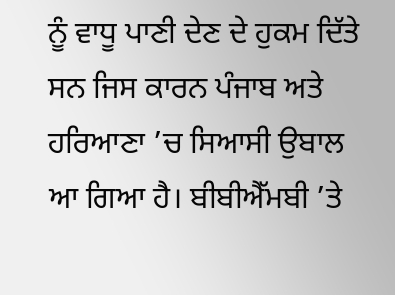ਨੂੰ ਵਾਧੂ ਪਾਣੀ ਦੇਣ ਦੇ ਹੁਕਮ ਦਿੱਤੇ ਸਨ ਜਿਸ ਕਾਰਨ ਪੰਜਾਬ ਅਤੇ ਹਰਿਆਣਾ ’ਚ ਸਿਆਸੀ ਉਬਾਲ ਆ ਗਿਆ ਹੈ। ਬੀਬੀਐੱਮਬੀ ’ਤੇ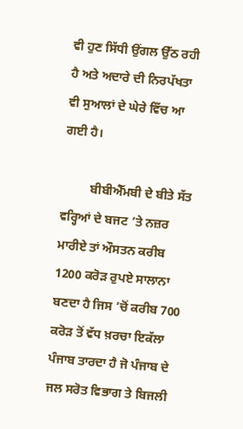ਵੀ ਹੁਣ ਸਿੱਧੀ ਉਂਗਲ ਉੱਠ ਰਹੀ ਹੈ ਅਤੇ ਅਦਾਰੇ ਦੀ ਨਿਰਪੱਖਤਾ ਵੀ ਸੁਆਲਾਂ ਦੇ ਘੇਰੇ ਵਿੱਚ ਆ ਗਈ ਹੈ।

         ਬੀਬੀਐੱਮਬੀ ਦੇ ਬੀਤੇ ਸੱਤ ਵਰ੍ਹਿਆਂ ਦੇ ਬਜਟ ’ਤੇ ਨਜ਼ਰ ਮਾਰੀਏ ਤਾਂ ਔਸਤਨ ਕਰੀਬ 1200 ਕਰੋੜ ਰੁਪਏ ਸਾਲਾਨਾ ਬਣਦਾ ਹੈ ਜਿਸ ’ਚੋਂ ਕਰੀਬ 700 ਕਰੋੜ ਤੋਂ ਵੱਧ ਖ਼ਰਚਾ ਇਕੱਲਾ ਪੰਜਾਬ ਤਾਰਦਾ ਹੈ ਜੋ ਪੰਜਾਬ ਦੇ ਜਲ ਸਰੋਤ ਵਿਭਾਗ ਤੇ ਬਿਜਲੀ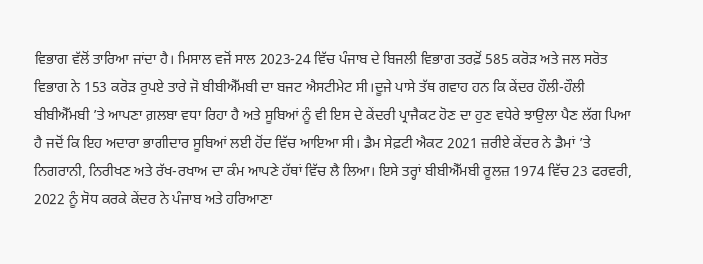ਵਿਭਾਗ ਵੱਲੋਂ ਤਾਰਿਆ ਜਾਂਦਾ ਹੈ। ਮਿਸਾਲ ਵਜੋਂ ਸਾਲ 2023-24 ਵਿੱਚ ਪੰਜਾਬ ਦੇ ਬਿਜਲੀ ਵਿਭਾਗ ਤਰਫ਼ੋਂ 585 ਕਰੋੜ ਅਤੇ ਜਲ ਸਰੋਤ ਵਿਭਾਗ ਨੇ 153 ਕਰੋੜ ਰੁਪਏ ਤਾਰੇ ਜੋ ਬੀਬੀਐੱਮਬੀ ਦਾ ਬਜਟ ਐਸਟੀਮੇਟ ਸੀ।ਦੂਜੇ ਪਾਸੇ ਤੱਥ ਗਵਾਹ ਹਨ ਕਿ ਕੇਂਦਰ ਹੌਲੀ-ਹੌਲੀ ਬੀਬੀਐੱਮਬੀ ’ਤੇ ਆਪਣਾ ਗ਼ਲਬਾ ਵਧਾ ਰਿਹਾ ਹੈ ਅਤੇ ਸੂਬਿਆਂ ਨੂੰ ਵੀ ਇਸ ਦੇ ਕੇਂਦਰੀ ਪ੍ਰਾਜੈਕਟ ਹੋਣ ਦਾ ਹੁਣ ਵਧੇਰੇ ਝਾਉਲਾ ਪੈਣ ਲੱਗ ਪਿਆ ਹੈ ਜਦੋਂ ਕਿ ਇਹ ਅਦਾਰਾ ਭਾਗੀਦਾਰ ਸੂਬਿਆਂ ਲਈ ਹੋਂਦ ਵਿੱਚ ਆਇਆ ਸੀ। ਡੈਮ ਸੇਫ਼ਟੀ ਐਕਟ 2021 ਜ਼ਰੀਏ ਕੇਂਦਰ ਨੇ ਡੈਮਾਂ ’ਤੇ ਨਿਗਰਾਨੀ, ਨਿਰੀਖਣ ਅਤੇ ਰੱਖ-ਰਖਾਅ ਦਾ ਕੰਮ ਆਪਣੇ ਹੱਥਾਂ ਵਿੱਚ ਲੈ ਲਿਆ। ਇਸੇ ਤਰ੍ਹਾਂ ਬੀਬੀਐੱਮਬੀ ਰੂਲਜ਼ 1974 ਵਿੱਚ 23 ਫਰਵਰੀ, 2022 ਨੂੰ ਸੋਧ ਕਰਕੇ ਕੇਂਦਰ ਨੇ ਪੰਜਾਬ ਅਤੇ ਹਰਿਆਣਾ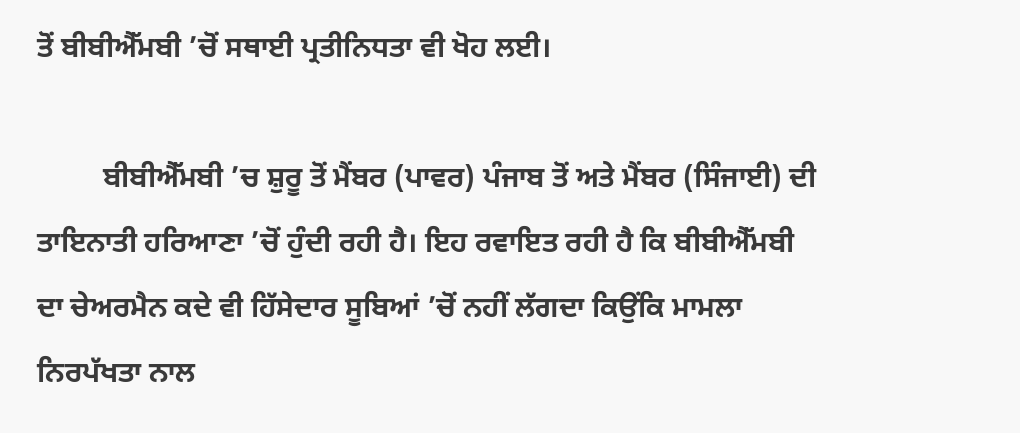ਤੋਂ ਬੀਬੀਐੱਮਬੀ ’ਚੋਂ ਸਥਾਈ ਪ੍ਰਤੀਨਿਧਤਾ ਵੀ ਖੋਹ ਲਈ।

         ਬੀਬੀਐੱਮਬੀ ’ਚ ਸ਼ੁਰੂ ਤੋਂ ਮੈਂਬਰ (ਪਾਵਰ) ਪੰਜਾਬ ਤੋਂ ਅਤੇ ਮੈਂਬਰ (ਸਿੰਜਾਈ) ਦੀ ਤਾਇਨਾਤੀ ਹਰਿਆਣਾ ’ਚੋਂ ਹੁੰਦੀ ਰਹੀ ਹੈ। ਇਹ ਰਵਾਇਤ ਰਹੀ ਹੈ ਕਿ ਬੀਬੀਐੱਮਬੀ ਦਾ ਚੇਅਰਮੈਨ ਕਦੇ ਵੀ ਹਿੱਸੇਦਾਰ ਸੂਬਿਆਂ ’ਚੋਂ ਨਹੀਂ ਲੱਗਦਾ ਕਿਉਂਕਿ ਮਾਮਲਾ ਨਿਰਪੱਖਤਾ ਨਾਲ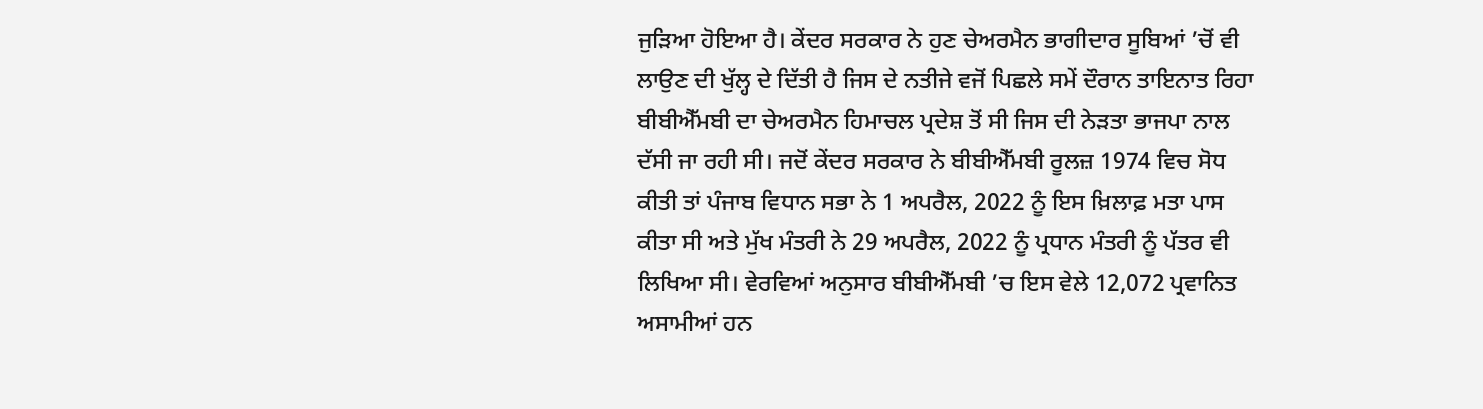ਜੁੜਿਆ ਹੋਇਆ ਹੈ। ਕੇਂਦਰ ਸਰਕਾਰ ਨੇ ਹੁਣ ਚੇਅਰਮੈਨ ਭਾਗੀਦਾਰ ਸੂਬਿਆਂ ’ਚੋਂ ਵੀ ਲਾਉਣ ਦੀ ਖੁੱਲ੍ਹ ਦੇ ਦਿੱਤੀ ਹੈ ਜਿਸ ਦੇ ਨਤੀਜੇ ਵਜੋਂ ਪਿਛਲੇ ਸਮੇਂ ਦੌਰਾਨ ਤਾਇਨਾਤ ਰਿਹਾ ਬੀਬੀਐੱਮਬੀ ਦਾ ਚੇਅਰਮੈਨ ਹਿਮਾਚਲ ਪ੍ਰਦੇਸ਼ ਤੋਂ ਸੀ ਜਿਸ ਦੀ ਨੇੜਤਾ ਭਾਜਪਾ ਨਾਲ ਦੱਸੀ ਜਾ ਰਹੀ ਸੀ। ਜਦੋਂ ਕੇਂਦਰ ਸਰਕਾਰ ਨੇ ਬੀਬੀਐੱਮਬੀ ਰੂਲਜ਼ 1974 ਵਿਚ ਸੋਧ ਕੀਤੀ ਤਾਂ ਪੰਜਾਬ ਵਿਧਾਨ ਸਭਾ ਨੇ 1 ਅਪਰੈਲ, 2022 ਨੂੰ ਇਸ ਖ਼ਿਲਾਫ਼ ਮਤਾ ਪਾਸ ਕੀਤਾ ਸੀ ਅਤੇ ਮੁੱਖ ਮੰਤਰੀ ਨੇ 29 ਅਪਰੈਲ, 2022 ਨੂੰ ਪ੍ਰਧਾਨ ਮੰਤਰੀ ਨੂੰ ਪੱਤਰ ਵੀ ਲਿਖਿਆ ਸੀ। ਵੇਰਵਿਆਂ ਅਨੁਸਾਰ ਬੀਬੀਐੱਮਬੀ ’ਚ ਇਸ ਵੇਲੇ 12,072 ਪ੍ਰਵਾਨਿਤ ਅਸਾਮੀਆਂ ਹਨ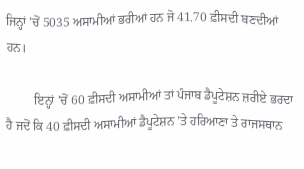ਜਿਨ੍ਹਾਂ ’ਚੋਂ 5035 ਅਸਾਮੀਆਂ ਭਰੀਆਂ ਹਨ ਜੋ 41.70 ਫ਼ੀਸਦੀ ਬਣਦੀਆਂ ਹਨ।

         ਇਨ੍ਹਾਂ ’ਚੋਂ 60 ਫ਼ੀਸਦੀ ਅਸਾਮੀਆਂ ਤਾਂ ਪੰਜਾਬ ਡੈਪੂਟੇਸ਼ਨ ਜ਼ਰੀਏ ਭਰਦਾ ਹੈ ਜਦੋਂ ਕਿ 40 ਫ਼ੀਸਦੀ ਅਸਾਮੀਆਂ ਡੈਪੂਟੇਸ਼ਨ ’ਤੇ ਹਰਿਆਣਾ ਤੇ ਰਾਜਸਥਾਨ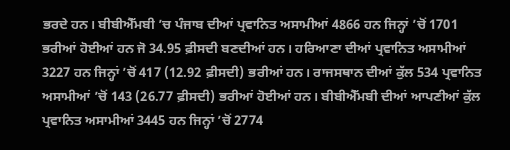ਭਰਦੇ ਹਨ। ਬੀਬੀਐੱਮਬੀ ’ਚ ਪੰਜਾਬ ਦੀਆਂ ਪ੍ਰਵਾਨਿਤ ਅਸਾਮੀਆਂ 4866 ਹਨ ਜਿਨ੍ਹਾਂ ’ਚੋਂ 1701 ਭਰੀਆਂ ਹੋਈਆਂ ਹਨ ਜੋ 34.95 ਫ਼ੀਸਦੀ ਬਣਦੀਆਂ ਹਨ। ਹਰਿਆਣਾ ਦੀਆਂ ਪ੍ਰਵਾਨਿਤ ਅਸਾਮੀਆਂ 3227 ਹਨ ਜਿਨ੍ਹਾਂ ’ਚੋਂ 417 (12.92 ਫ਼ੀਸਦੀ) ਭਰੀਆਂ ਹਨ। ਰਾਜਸਥਾਨ ਦੀਆਂ ਕੁੱਲ 534 ਪ੍ਰਵਾਨਿਤ ਅਸਾਮੀਆਂ ’ਚੋਂ 143 (26.77 ਫ਼ੀਸਦੀ) ਭਰੀਆਂ ਹੋਈਆਂ ਹਨ। ਬੀਬੀਐੱਮਬੀ ਦੀਆਂ ਆਪਣੀਆਂ ਕੁੱਲ ਪ੍ਰਵਾਨਿਤ ਅਸਾਮੀਆਂ 3445 ਹਨ ਜਿਨ੍ਹਾਂ ’ਚੋਂ 2774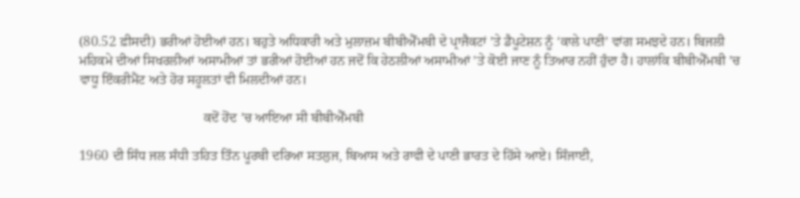(80.52 ਫ਼ੀਸਦੀ) ਭਰੀਆਂ ਹੋਈਆਂ ਹਨ। ਬਹੁਤੇ ਅਧਿਕਾਰੀ ਅਤੇ ਮੁਲਾਜ਼ਮ ਬੀਬੀਐੱਮਬੀ ਦੇ ਪ੍ਰਾਜੈਕਟਾਂ ’ਤੇ ਡੈਪੂਟੇਸ਼ਨ ਨੂੰ ‘ਕਾਲੇ ਪਾਣੀ’ ਵਾਂਗ ਸਮਝਦੇ ਹਨ। ਬਿਜਲੀ ਮਹਿਕਮੇ ਦੀਆਂ ਸਿਖਰਲੀਆਂ ਅਸਾਮੀਆਂ ਤਾਂ ਭਰੀਆਂ ਹੋਈਆਂ ਹਨ ਜਦੋਂ ਕਿ ਹੇਠਲੀਆਂ ਅਸਾਮੀਆਂ ’ਤੇ ਕੋਈ ਜਾਣ ਨੂੰ ਤਿਆਰ ਨਹੀਂ ਹੁੰਦਾ ਹੈ। ਹਾਲਾਂਕਿ ਬੀਬੀਐੱਮਬੀ ’ਚ ਵਾਧੂ ਇੰਕਰੀਮੈਂਟ ਅਤੇ ਹੋਰ ਸਹੂਲਤਾਂ ਵੀ ਮਿਲਦੀਆਂ ਹਨ।

                                     ਕਦੋਂ ਹੋਂਦ ’ਚ ਆਇਆ ਸੀ ਬੀਬੀਐੱਮਬੀ

1960 ਦੀ ਸਿੰਧ ਜਲ ਸੰਧੀ ਤਹਿਤ ਤਿੰਨ ਪੂਰਬੀ ਦਰਿਆ ਸਤਲੁਜ, ਬਿਆਸ ਅਤੇ ਰਾਵੀ ਦੇ ਪਾਣੀ ਭਾਰਤ ਦੇ ਹਿੱਸੇ ਆਏ। ਸਿੰਜਾਈ,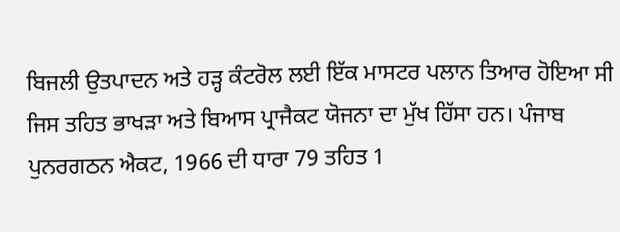ਬਿਜਲੀ ਉਤਪਾਦਨ ਅਤੇ ਹੜ੍ਹ ਕੰਟਰੋਲ ਲਈ ਇੱਕ ਮਾਸਟਰ ਪਲਾਨ ਤਿਆਰ ਹੋਇਆ ਸੀ ਜਿਸ ਤਹਿਤ ਭਾਖੜਾ ਅਤੇ ਬਿਆਸ ਪ੍ਰਾਜੈਕਟ ਯੋਜਨਾ ਦਾ ਮੁੱਖ ਹਿੱਸਾ ਹਨ। ਪੰਜਾਬ ਪੁਨਰਗਠਨ ਐਕਟ, 1966 ਦੀ ਧਾਰਾ 79 ਤਹਿਤ 1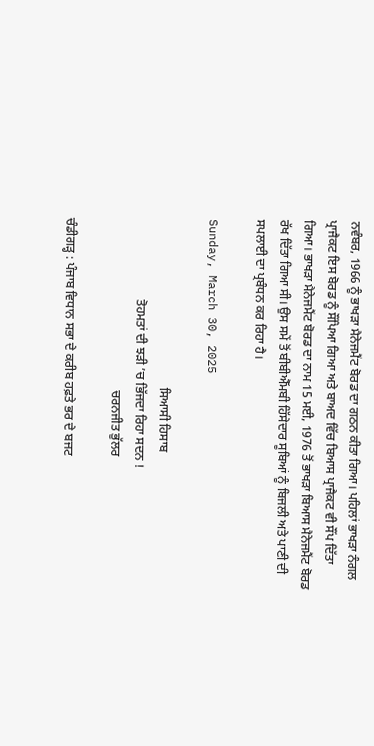ਨਵੰਬਰ, 1966 ਨੂੰ ਭਾਖੜਾ ਮੈਨੇਜਮੈਂਟ ਬੋਰਡ ਦਾ ਗਠਨ ਕੀਤਾ ਗਿਆ। ਪਹਿਲਾਂ ਭਾਖੜਾ ਨੰਗਲ ਪ੍ਰਾਜੈਕਟ ਇਸ ਬੋਰਡ ਨੂੰ ਸੌਂਪਿਆ ਗਿਆ ਅਤੇ ਬਾਅਦ ਵਿੱਚ ਬਿਆਸ ਪ੍ਰਾਜੈਕਟ ਵੀ ਸੌਂਪ ਦਿੱਤਾ ਗਿਆ। ਭਾਖੜਾ ਮੈਨੇਜਮੈਂਟ ਬੋਰਡ ਦਾ ਨਾਮ 15 ਮਈ, 1976 ਤੋਂ ਭਾਖੜਾ ਬਿਆਸ ਮੈਨੇਜਮੈਂਟ ਬੋਰਡ ਰੱਖ ਦਿੱਤਾ ਗਿਆ ਸੀ। ਉਸ ਸਮੇਂ ਤੋਂ ਬੀਬੀਐੱਮਬੀ ਹਿੱਸੇਦਾਰ ਸੂਬਿਆਂ ਨੂੰ ਬਿਜਲੀ ਅਤੇ ਪਾਣੀ ਦੀ ਸਪਲਾਈ ਦਾ ਪ੍ਰਬੰਧਨ ਕਰ ਰਿਹਾ ਹੈ।

Sunday, March 30, 2025

                                                      ਸਿਆਸੀ ਹਿਸਾਬ
                          ਤੋਹਮਤਾਂ ਦੀ ਝੜੀ ’ਚ ਭਿੱਜਦਾ ਰਿਹਾ ਸਦਨ !
                                                       ਚਰਨਜੀਤ ਭੁੱਲਰ

ਚੰਡੀਗੜ੍ਹ : ਪੰਜਾਬ ਵਿਧਾਨ ਸਭਾ ਦੇ ਕਰੀਬ ਹਫ਼ਤੇ ਭਰ ਦੇ ਬਜਟ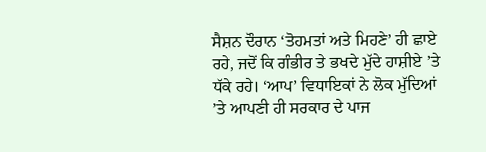ਸੈਸ਼ਨ ਦੌਰਾਨ ‘ਤੋਹਮਤਾਂ ਅਤੇ ਮਿਹਣੇ’ ਹੀ ਛਾਏ ਰਹੇ, ਜਦੋਂ ਕਿ ਗੰਭੀਰ ਤੇ ਭਖਦੇ ਮੁੱਦੇ ਹਾਸ਼ੀਏ ’ਤੇ ਧੱਕੇ ਰਹੇ। ‘ਆਪ’ ਵਿਧਾਇਕਾਂ ਨੇ ਲੋਕ ਮੁੱਦਿਆਂ ’ਤੇ ਆਪਣੀ ਹੀ ਸਰਕਾਰ ਦੇ ਪਾਜ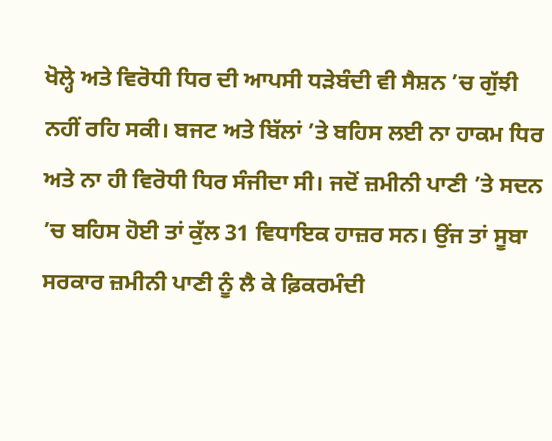ਖੋਲ੍ਹੇ ਅਤੇ ਵਿਰੋਧੀ ਧਿਰ ਦੀ ਆਪਸੀ ਧੜੇਬੰਦੀ ਵੀ ਸੈਸ਼ਨ ’ਚ ਗੁੱਝੀ ਨਹੀਂ ਰਹਿ ਸਕੀ। ਬਜਟ ਅਤੇ ਬਿੱਲਾਂ ’ਤੇ ਬਹਿਸ ਲਈ ਨਾ ਹਾਕਮ ਧਿਰ ਅਤੇ ਨਾ ਹੀ ਵਿਰੋਧੀ ਧਿਰ ਸੰਜੀਦਾ ਸੀ। ਜਦੋਂ ਜ਼ਮੀਨੀ ਪਾਣੀ ’ਤੇ ਸਦਨ ’ਚ ਬਹਿਸ ਹੋਈ ਤਾਂ ਕੁੱਲ 31 ਵਿਧਾਇਕ ਹਾਜ਼ਰ ਸਨ। ਉਂਜ ਤਾਂ ਸੂਬਾ ਸਰਕਾਰ ਜ਼ਮੀਨੀ ਪਾਣੀ ਨੂੰ ਲੈ ਕੇ ਫ਼ਿਕਰਮੰਦੀ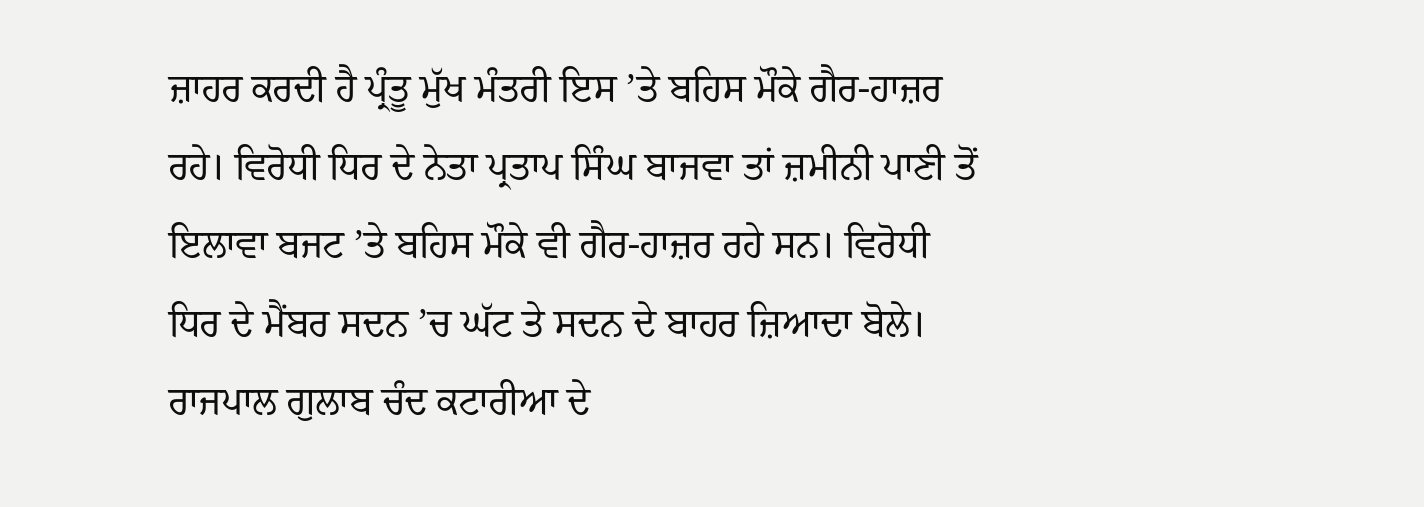ਜ਼ਾਹਰ ਕਰਦੀ ਹੈ ਪ੍ਰੰਤੂ ਮੁੱਖ ਮੰਤਰੀ ਇਸ ’ਤੇ ਬਹਿਸ ਮੌਕੇ ਗੈਰ-ਹਾਜ਼ਰ ਰਹੇ। ਵਿਰੋਧੀ ਧਿਰ ਦੇ ਨੇਤਾ ਪ੍ਰਤਾਪ ਸਿੰਘ ਬਾਜਵਾ ਤਾਂ ਜ਼ਮੀਨੀ ਪਾਣੀ ਤੋਂ ਇਲਾਵਾ ਬਜਟ ’ਤੇ ਬਹਿਸ ਮੌਕੇ ਵੀ ਗੈਰ-ਹਾਜ਼ਰ ਰਹੇ ਸਨ। ਵਿਰੋਧੀ ਧਿਰ ਦੇ ਮੈਂਬਰ ਸਦਨ ’ਚ ਘੱਟ ਤੇ ਸਦਨ ਦੇ ਬਾਹਰ ਜ਼ਿਆਦਾ ਬੋਲੇ। ਰਾਜਪਾਲ ਗੁਲਾਬ ਚੰਦ ਕਟਾਰੀਆ ਦੇ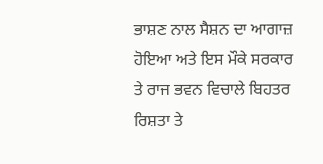ਭਾਸ਼ਣ ਨਾਲ ਸੈਸ਼ਨ ਦਾ ਆਗਾਜ਼ ਹੋਇਆ ਅਤੇ ਇਸ ਮੌਕੇ ਸਰਕਾਰ ਤੇ ਰਾਜ ਭਵਨ ਵਿਚਾਲੇ ਬਿਹਤਰ ਰਿਸ਼ਤਾ ਤੇ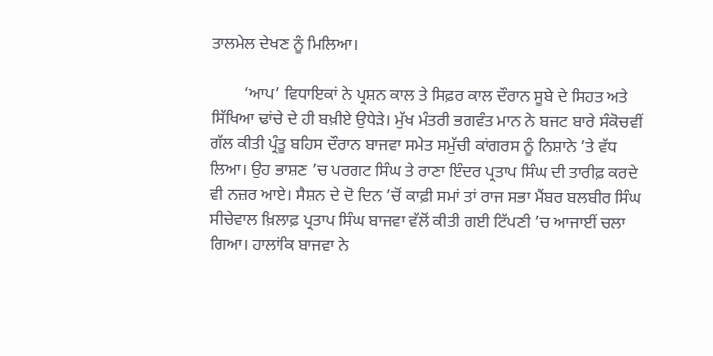ਤਾਲਮੇਲ ਦੇਖਣ ਨੂੰ ਮਿਲਿਆ।

        ‘ਆਪ’ ਵਿਧਾਇਕਾਂ ਨੇ ਪ੍ਰਸ਼ਨ ਕਾਲ ਤੇ ਸਿਫ਼ਰ ਕਾਲ ਦੌਰਾਨ ਸੂਬੇ ਦੇ ਸਿਹਤ ਅਤੇ ਸਿੱਖਿਆ ਢਾਂਚੇ ਦੇ ਹੀ ਬਖ਼ੀਏ ਉਧੇੜੇ। ਮੁੱਖ ਮੰਤਰੀ ਭਗਵੰਤ ਮਾਨ ਨੇ ਬਜਟ ਬਾਰੇ ਸੰਕੋਚਵੀਂ ਗੱਲ ਕੀਤੀ ਪ੍ਰੰਤੂ ਬਹਿਸ ਦੌਰਾਨ ਬਾਜਵਾ ਸਮੇਤ ਸਮੁੱਚੀ ਕਾਂਗਰਸ ਨੂੰ ਨਿਸ਼ਾਨੇ ’ਤੇ ਵੱਧ ਲਿਆ। ਉਹ ਭਾਸ਼ਣ ’ਚ ਪਰਗਟ ਸਿੰਘ ਤੇ ਰਾਣਾ ਇੰਦਰ ਪ੍ਰਤਾਪ ਸਿੰਘ ਦੀ ਤਾਰੀਫ਼ ਕਰਦੇ ਵੀ ਨਜ਼ਰ ਆਏ। ਸੈਸ਼ਨ ਦੇ ਦੋ ਦਿਨ ’ਚੋਂ ਕਾਫ਼ੀ ਸਮਾਂ ਤਾਂ ਰਾਜ ਸਭਾ ਮੈਂਬਰ ਬਲਬੀਰ ਸਿੰਘ ਸੀਚੇਵਾਲ ਖ਼ਿਲਾਫ਼ ਪ੍ਰਤਾਪ ਸਿੰਘ ਬਾਜਵਾ ਵੱਲੋਂ ਕੀਤੀ ਗਈ ਟਿੱਪਣੀ ’ਚ ਆਜਾਈਂ ਚਲਾ ਗਿਆ। ਹਾਲਾਂਕਿ ਬਾਜਵਾ ਨੇ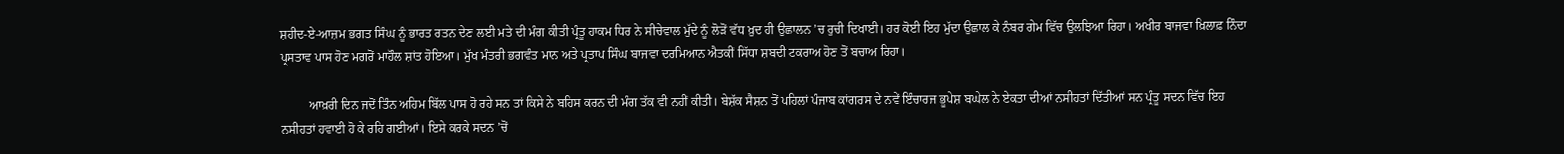ਸ਼ਹੀਦ-ਏ-ਆਜ਼ਮ ਭਗਤ ਸਿੰਘ ਨੂੰ ਭਾਰਤ ਰਤਨ ਦੇਣ ਲਈ ਮਤੇ ਦੀ ਮੰਗ ਕੀਤੀ ਪ੍ਰੰਤੂ ਹਾਕਮ ਧਿਰ ਨੇ ਸੀਚੇਵਾਲ ਮੁੱਦੇ ਨੂੰ ਲੋੜੋਂ ਵੱਧ ਖ਼ੁਦ ਹੀ ਉਛਾਲਨ ’ਚ ਰੁਚੀ ਦਿਖਾਈ। ਹਰ ਕੋਈ ਇਹ ਮੁੱਦਾ ਉਛਾਲ ਕੇ ਨੰਬਰ ਗੇਮ ਵਿੱਚ ਉਲਝਿਆ ਰਿਹਾ। ਅਖੀਰ ਬਾਜਵਾ ਖ਼ਿਲਾਫ਼ ਨਿੰਦਾ ਪ੍ਰਸਤਾਵ ਪਾਸ ਹੋਣ ਮਗਰੋਂ ਮਾਹੌਲ ਸ਼ਾਂਤ ਹੋਇਆ। ਮੁੱਖ ਮੰਤਰੀ ਭਗਵੰਤ ਮਾਨ ਅਤੇ ਪ੍ਰਤਾਪ ਸਿੰਘ ਬਾਜਵਾ ਦਰਮਿਆਨ ਐਤਕੀਂ ਸਿੱਧਾ ਸ਼ਬਦੀ ਟਕਰਾਅ ਹੋਣ ਤੋਂ ਬਚਾਅ ਰਿਹਾ।

         ਆਖ਼ਰੀ ਦਿਨ ਜਦੋਂ ਤਿੰਨ ਅਹਿਮ ਬਿੱਲ ਪਾਸ ਹੋ ਰਹੇ ਸਨ ਤਾਂ ਕਿਸੇ ਨੇ ਬਹਿਸ ਕਰਨ ਦੀ ਮੰਗ ਤੱਕ ਵੀ ਨਹੀਂ ਕੀਤੀ। ਬੇਸ਼ੱਕ ਸੈਸ਼ਨ ਤੋਂ ਪਹਿਲਾਂ ਪੰਜਾਬ ਕਾਂਗਰਸ ਦੇ ਨਵੇਂ ਇੰਚਾਰਜ ਭੂਪੇਸ਼ ਬਘੇਲ ਨੇ ਏਕਤਾ ਦੀਆਂ ਨਸੀਹਤਾਂ ਦਿੱਤੀਆਂ ਸਨ ਪ੍ਰੰਤੂ ਸਦਨ ਵਿੱਚ ਇਹ ਨਸੀਹਤਾਂ ਹਵਾਈ ਹੋ ਕੇ ਰਹਿ ਗਈਆਂ। ਇਸੇ ਕਰਕੇ ਸਦਨ ’ਚੋਂ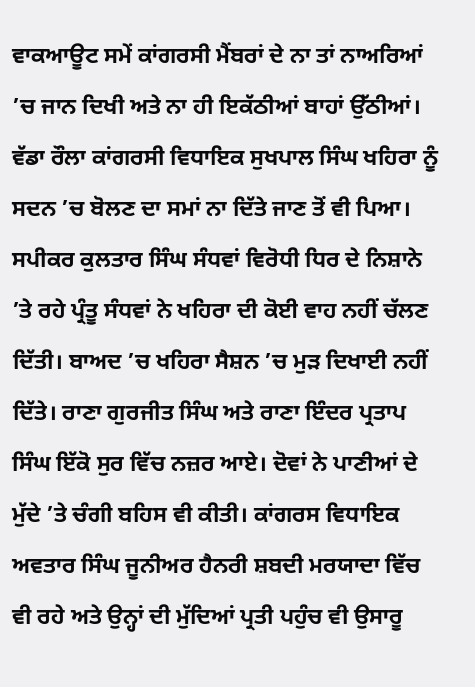ਵਾਕਆਊਟ ਸਮੇਂ ਕਾਂਗਰਸੀ ਮੈਂਬਰਾਂ ਦੇ ਨਾ ਤਾਂ ਨਾਅਰਿਆਂ ’ਚ ਜਾਨ ਦਿਖੀ ਅਤੇ ਨਾ ਹੀ ਇਕੱਠੀਆਂ ਬਾਹਾਂ ਉੱਠੀਆਂ। ਵੱਡਾ ਰੌਲਾ ਕਾਂਗਰਸੀ ਵਿਧਾਇਕ ਸੁਖਪਾਲ ਸਿੰਘ ਖਹਿਰਾ ਨੂੰ ਸਦਨ ’ਚ ਬੋਲਣ ਦਾ ਸਮਾਂ ਨਾ ਦਿੱਤੇ ਜਾਣ ਤੋਂ ਵੀ ਪਿਆ। ਸਪੀਕਰ ਕੁਲਤਾਰ ਸਿੰਘ ਸੰਧਵਾਂ ਵਿਰੋਧੀ ਧਿਰ ਦੇ ਨਿਸ਼ਾਨੇ ’ਤੇ ਰਹੇ ਪ੍ਰੰਤੂ ਸੰਧਵਾਂ ਨੇ ਖਹਿਰਾ ਦੀ ਕੋਈ ਵਾਹ ਨਹੀਂ ਚੱਲਣ ਦਿੱਤੀ। ਬਾਅਦ ’ਚ ਖਹਿਰਾ ਸੈਸ਼ਨ ’ਚ ਮੁੜ ਦਿਖਾਈ ਨਹੀਂ ਦਿੱਤੇ। ਰਾਣਾ ਗੁਰਜੀਤ ਸਿੰਘ ਅਤੇ ਰਾਣਾ ਇੰਦਰ ਪ੍ਰਤਾਪ ਸਿੰਘ ਇੱਕੋ ਸੁਰ ਵਿੱਚ ਨਜ਼ਰ ਆਏ। ਦੋਵਾਂ ਨੇ ਪਾਣੀਆਂ ਦੇ ਮੁੱਦੇ ’ਤੇ ਚੰਗੀ ਬਹਿਸ ਵੀ ਕੀਤੀ। ਕਾਂਗਰਸ ਵਿਧਾਇਕ ਅਵਤਾਰ ਸਿੰਘ ਜੂਨੀਅਰ ਹੈਨਰੀ ਸ਼ਬਦੀ ਮਰਯਾਦਾ ਵਿੱਚ ਵੀ ਰਹੇ ਅਤੇ ਉਨ੍ਹਾਂ ਦੀ ਮੁੱਦਿਆਂ ਪ੍ਰਤੀ ਪਹੁੰਚ ਵੀ ਉਸਾਰੂ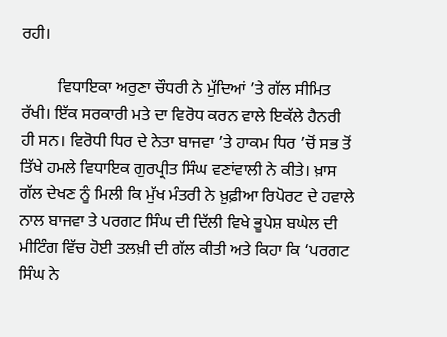ਰਹੀ।

         ਵਿਧਾਇਕਾ ਅਰੁਣਾ ਚੌਧਰੀ ਨੇ ਮੁੱਦਿਆਂ ’ਤੇ ਗੱਲ ਸੀਮਿਤ ਰੱਖੀ। ਇੱਕ ਸਰਕਾਰੀ ਮਤੇ ਦਾ ਵਿਰੋਧ ਕਰਨ ਵਾਲੇ ਇਕੱਲੇ ਹੈਨਰੀ ਹੀ ਸਨ। ਵਿਰੋਧੀ ਧਿਰ ਦੇ ਨੇਤਾ ਬਾਜਵਾ ’ਤੇ ਹਾਕਮ ਧਿਰ ’ਚੋਂ ਸਭ ਤੋਂ ਤਿੱਖੇ ਹਮਲੇ ਵਿਧਾਇਕ ਗੁਰਪ੍ਰੀਤ ਸਿੰਘ ਵਣਾਂਵਾਲੀ ਨੇ ਕੀਤੇ। ਖ਼ਾਸ ਗੱਲ ਦੇਖਣ ਨੂੰ ਮਿਲੀ ਕਿ ਮੁੱਖ ਮੰਤਰੀ ਨੇ ਖ਼ੁਫ਼ੀਆ ਰਿਪੋਰਟ ਦੇ ਹਵਾਲੇ ਨਾਲ ਬਾਜਵਾ ਤੇ ਪਰਗਟ ਸਿੰਘ ਦੀ ਦਿੱਲੀ ਵਿਖੇ ਭੂਪੇਸ਼ ਬਘੇਲ ਦੀ ਮੀਟਿੰਗ ਵਿੱਚ ਹੋਈ ਤਲਖ਼ੀ ਦੀ ਗੱਲ ਕੀਤੀ ਅਤੇ ਕਿਹਾ ਕਿ ‘ਪਰਗਟ ਸਿੰਘ ਨੇ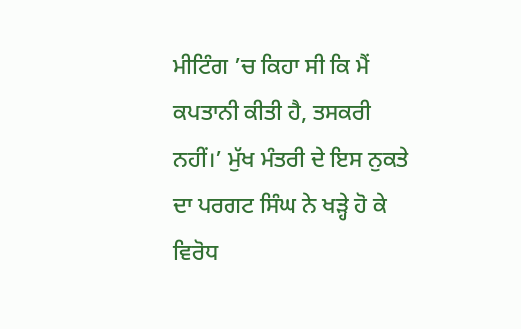ਮੀਟਿੰਗ ’ਚ ਕਿਹਾ ਸੀ ਕਿ ਮੈਂ ਕਪਤਾਨੀ ਕੀਤੀ ਹੈ, ਤਸਕਰੀ ਨਹੀਂ।’ ਮੁੱਖ ਮੰਤਰੀ ਦੇ ਇਸ ਨੁਕਤੇ ਦਾ ਪਰਗਟ ਸਿੰਘ ਨੇ ਖੜ੍ਹੇ ਹੋ ਕੇ ਵਿਰੋਧ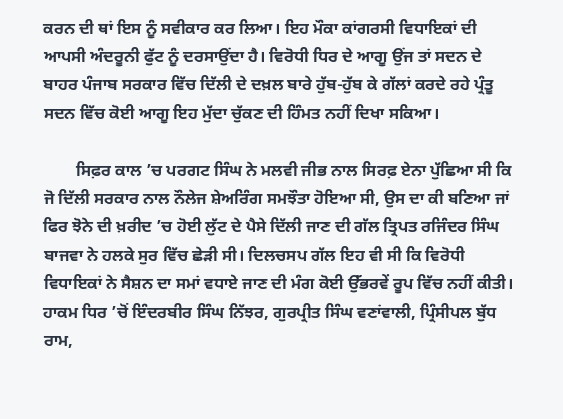ਕਰਨ ਦੀ ਥਾਂ ਇਸ ਨੂੰ ਸਵੀਕਾਰ ਕਰ ਲਿਆ। ਇਹ ਮੌਕਾ ਕਾਂਗਰਸੀ ਵਿਧਾਇਕਾਂ ਦੀ ਆਪਸੀ ਅੰਦਰੂਨੀ ਫੁੱਟ ਨੂੰ ਦਰਸਾਉਂਦਾ ਹੈ। ਵਿਰੋਧੀ ਧਿਰ ਦੇ ਆਗੂ ਉਂਜ ਤਾਂ ਸਦਨ ਦੇ ਬਾਹਰ ਪੰਜਾਬ ਸਰਕਾਰ ਵਿੱਚ ਦਿੱਲੀ ਦੇ ਦਖ਼ਲ ਬਾਰੇ ਹੁੱਬ-ਹੁੱਬ ਕੇ ਗੱਲਾਂ ਕਰਦੇ ਰਹੇ ਪ੍ਰੰਤੂ ਸਦਨ ਵਿੱਚ ਕੋਈ ਆਗੂ ਇਹ ਮੁੱਦਾ ਚੁੱਕਣ ਦੀ ਹਿੰਮਤ ਨਹੀਂ ਦਿਖਾ ਸਕਿਆ।

        ਸਿਫ਼ਰ ਕਾਲ ’ਚ ਪਰਗਟ ਸਿੰਘ ਨੇ ਮਲਵੀ ਜੀਭ ਨਾਲ ਸਿਰਫ਼ ਏਨਾ ਪੁੱਛਿਆ ਸੀ ਕਿ ਜੋ ਦਿੱਲੀ ਸਰਕਾਰ ਨਾਲ ਨੌਲੇਜ ਸ਼ੇਅਰਿੰਗ ਸਮਝੌਤਾ ਹੋਇਆ ਸੀ, ਉਸ ਦਾ ਕੀ ਬਣਿਆ ਜਾਂ ਫਿਰ ਝੋਨੇ ਦੀ ਖ਼ਰੀਦ ’ਚ ਹੋਈ ਲੁੱਟ ਦੇ ਪੈਸੇ ਦਿੱਲੀ ਜਾਣ ਦੀ ਗੱਲ ਤ੍ਰਿਪਤ ਰਜਿੰਦਰ ਸਿੰਘ ਬਾਜਵਾ ਨੇ ਹਲਕੇ ਸੁਰ ਵਿੱਚ ਛੇੜੀ ਸੀ। ਦਿਲਚਸਪ ਗੱਲ ਇਹ ਵੀ ਸੀ ਕਿ ਵਿਰੋਧੀ ਵਿਧਾਇਕਾਂ ਨੇ ਸੈਸ਼ਨ ਦਾ ਸਮਾਂ ਵਧਾਏ ਜਾਣ ਦੀ ਮੰਗ ਕੋਈ ਉੱਭਰਵੇਂ ਰੂਪ ਵਿੱਚ ਨਹੀਂ ਕੀਤੀ। ਹਾਕਮ ਧਿਰ ’ਚੋਂ ਇੰਦਰਬੀਰ ਸਿੰਘ ਨਿੱਝਰ, ਗੁਰਪ੍ਰੀਤ ਸਿੰਘ ਵਣਾਂਵਾਲੀ, ਪ੍ਰਿੰਸੀਪਲ ਬੁੱਧ ਰਾਮ,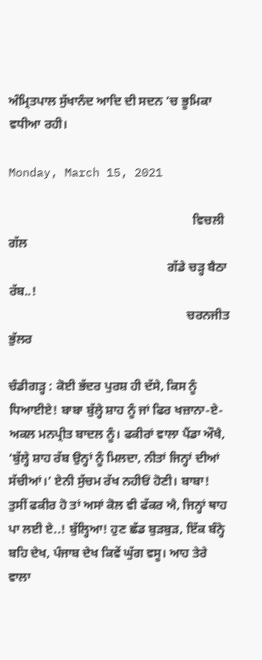ਅੰਮ੍ਰਿਤਪਾਲ ਸੁੱਖਾਨੰਦ ਆਦਿ ਦੀ ਸਦਨ ’ਚ ਭੂਮਿਕਾ ਵਧੀਆ ਰਹੀ।

Monday, March 15, 2021

                                                           ਵਿਚਲੀ ਗੱਲ
                                                   ਗੱਡੇ ਚੜ੍ਹ ਬੈਠਾ ਰੱਬ..!
                                                         ਚਰਨਜੀਤ ਭੁੱਲਰ

ਚੰਡੀਗੜ੍ਹ : ਕੋਈ ਭੱਦਰ ਪੁਰਸ਼ ਹੀ ਦੱਸੇ, ਕਿਸ ਨੂੰ ਧਿਆਈਏ! ਬਾਬਾ ਬੁੱਲ੍ਹੇ ਸ਼ਾਹ ਨੂੰ ਜਾਂ ਫਿਰ ਖਜ਼ਾਨਾ-ਏ-ਅਕਲ ਮਨਪ੍ਰੀਤ ਬਾਦਲ ਨੂੰ। ਫਕੀਰਾਂ ਵਾਲਾ ਪੈਂਡਾ ਔਖੈ, ‘ਬੁੱਲ੍ਹੇ ਸ਼ਾਹ ਰੱਬ ਉਨ੍ਹਾਂ ਨੂੰ ਮਿਲਦਾ, ਨੀਤਾਂ ਜਿਨ੍ਹਾਂ ਦੀਆਂ ਸੱਚੀਆਂ।’ ਏਨੀ ਸੁੱਚਮ ਰੱਖ ਨਹੀਓਂ ਹੋਣੀ। ਬਾਬਾ! ਤੁਸੀਂ ਫਕੀਰ ਹੋ ਤਾਂ ਅਸਾਂ ਕੋਲ ਵੀ ਫੱਕਰ ਐ, ਜਿਨ੍ਹਾਂ ਥਾਹ ਪਾ ਲਈ ਏ..! ਬੁੱਲ੍ਹਿਆ! ਹੁਣ ਛੱਡ ਬੁੜਬੁੜ, ਇੱਕ ਬੰਨ੍ਹੇ ਬਹਿ ਦੇਖ, ਪੰਜਾਬ ਦੇਖ ਕਿਵੇਂ ਘੁੱਗ ਵਸੂ। ਆਹ ਤੇਰੇ ਵਾਲਾ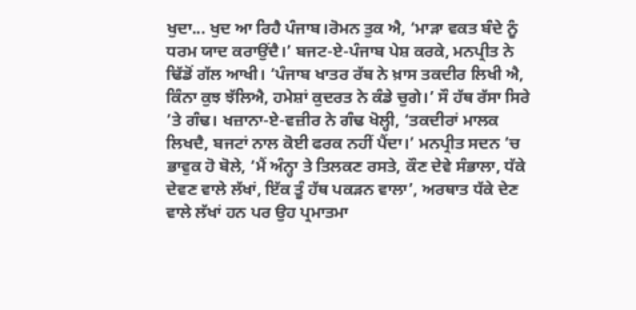ਖੁਦਾ... ਖੁਦ ਆ ਰਿਹੈ ਪੰਜਾਬ।ਰੋਮਨ ਤੁਕ ਐ, ‘ਮਾੜਾ ਵਕਤ ਬੰਦੇ ਨੂੰ ਧਰਮ ਯਾਦ ਕਰਾਉਂਦੈ।’ ਬਜਟ-ਏ-ਪੰਜਾਬ ਪੇਸ਼ ਕਰਕੇ, ਮਨਪ੍ਰੀਤ ਨੇ ਢਿੱਡੋਂ ਗੱਲ ਆਖੀ। ‘ਪੰਜਾਬ ਖਾਤਰ ਰੱਬ ਨੇ ਖ਼ਾਸ ਤਕਦੀਰ ਲਿਖੀ ਐ, ਕਿੰਨਾ ਕੁਝ ਝੱਲਿਐ, ਹਮੇਸ਼ਾਂ ਕੁਦਰਤ ਨੇ ਕੰਡੇ ਚੁਗੇ।’ ਸੌ ਹੱਥ ਰੱਸਾ ਸਿਰੇ ’ਤੇ ਗੰਢ। ਖਜ਼ਾਨਾ-ਏ-ਵਜ਼ੀਰ ਨੇ ਗੰਢ ਖੋਲ੍ਹੀ, ‘ਤਕਦੀਰਾਂ ਮਾਲਕ ਲਿਖਦੈ, ਬਜਟਾਂ ਨਾਲ ਕੋਈ ਫਰਕ ਨਹੀਂ ਪੈਂਦਾ।’ ਮਨਪ੍ਰੀਤ ਸਦਨ ’ਚ ਭਾਵੁਕ ਹੋ ਬੋਲੇ, ‘ਮੈਂ ਅੰਨ੍ਹਾ ਤੇ ਤਿਲਕਣ ਰਸਤੇ, ਕੌਣ ਦੇਵੇ ਸੰਭਾਲਾ, ਧੱਕੇ ਦੇਵਣ ਵਾਲੇ ਲੱਖਾਂ, ਇੱਕ ਤੂੰ ਹੱਥ ਪਕੜਨ ਵਾਲਾ’, ਅਰਥਾਤ ਧੱਕੇ ਦੇਣ ਵਾਲੇ ਲੱਖਾਂ ਹਨ ਪਰ ਉਹ ਪ੍ਰਮਾਤਮਾ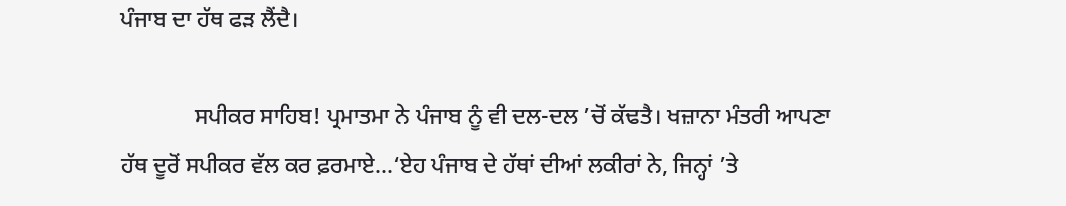ਪੰਜਾਬ ਦਾ ਹੱਥ ਫੜ ਲੈਂਦੈ।

             ਸਪੀਕਰ ਸਾਹਿਬ! ਪ੍ਰਮਾਤਮਾ ਨੇ ਪੰਜਾਬ ਨੂੰ ਵੀ ਦਲ-ਦਲ ’ਚੋਂ ਕੱਢਤੈ। ਖਜ਼ਾਨਾ ਮੰਤਰੀ ਆਪਣਾ ਹੱਥ ਦੂਰੋਂ ਸਪੀਕਰ ਵੱਲ ਕਰ ਫ਼ਰਮਾਏ...‘ਏਹ ਪੰਜਾਬ ਦੇ ਹੱਥਾਂ ਦੀਆਂ ਲਕੀਰਾਂ ਨੇ, ਜਿਨ੍ਹਾਂ ’ਤੇ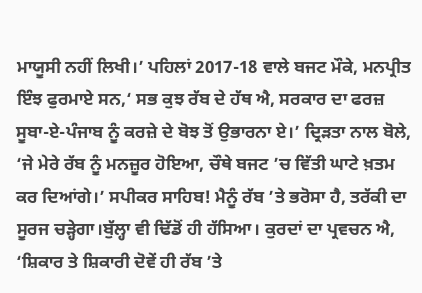ਮਾਯੂਸੀ ਨਹੀਂ ਲਿਖੀ।’ ਪਹਿਲਾਂ 2017-18 ਵਾਲੇ ਬਜਟ ਮੌਕੇ, ਮਨਪ੍ਰੀਤ ਇੰਝ ਫੁਰਮਾਏ ਸਨ,‘ ਸਭ ਕੁਝ ਰੱਬ ਦੇ ਹੱਥ ਐ, ਸਰਕਾਰ ਦਾ ਫਰਜ਼ ਸੂਬਾ-ਏ-ਪੰਜਾਬ ਨੂੰ ਕਰਜ਼ੇ ਦੇ ਬੋਝ ਤੋਂ ਉਭਾਰਨਾ ਏ।’ ਦ੍ਰਿੜਤਾ ਨਾਲ ਬੋਲੇ, ‘ਜੇ ਮੇਰੇ ਰੱਬ ਨੂੰ ਮਨਜ਼ੂਰ ਹੋਇਆ, ਚੌਥੇ ਬਜਟ ’ਚ ਵਿੱਤੀ ਘਾਟੇ ਖ਼ਤਮ ਕਰ ਦਿਆਂਗੇ।’ ਸਪੀਕਰ ਸਾਹਿਬ! ਮੈਨੂੰ ਰੱਬ ’ਤੇ ਭਰੋਸਾ ਹੈ, ਤਰੱਕੀ ਦਾ ਸੂਰਜ ਚੜ੍ਹੇਗਾ।ਬੁੱਲ੍ਹਾ ਵੀ ਢਿੱਡੋਂ ਹੀ ਹੱਸਿਆ। ਕੁਰਦਾਂ ਦਾ ਪ੍ਰਵਚਨ ਐ, ‘ਸ਼ਿਕਾਰ ਤੇ ਸ਼ਿਕਾਰੀ ਦੋਵੇਂ ਹੀ ਰੱਬ ’ਤੇ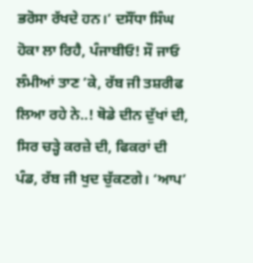ਭਰੋਸਾ ਰੱਖਦੇ ਹਨ।’ ਦਸੌਂਧਾ ਸਿੰਘ ਹੋਕਾ ਲਾ ਰਿਹੈ, ਪੰਜਾਬੀਓ! ਸੌ ਜਾਓ ਲੰਮੀਆਂ ਤਾਣ ’ਕੇ, ਰੱਬ ਜੀ ਤਸ਼ਰੀਫ ਲਿਆ ਰਹੇ ਨੇ..! ਥੋਡੇ ਦੀਨ ਦੁੱਖਾਂ ਦੀ, ਸਿਰ ਚੜ੍ਹੇ ਕਰਜ਼ੇ ਦੀ, ਫਿਕਰਾਂ ਦੀ ਪੰਡ, ਰੱਬ ਜੀ ਖੁਦ ਚੁੱਕਣਗੇ। ‘ਆਪ’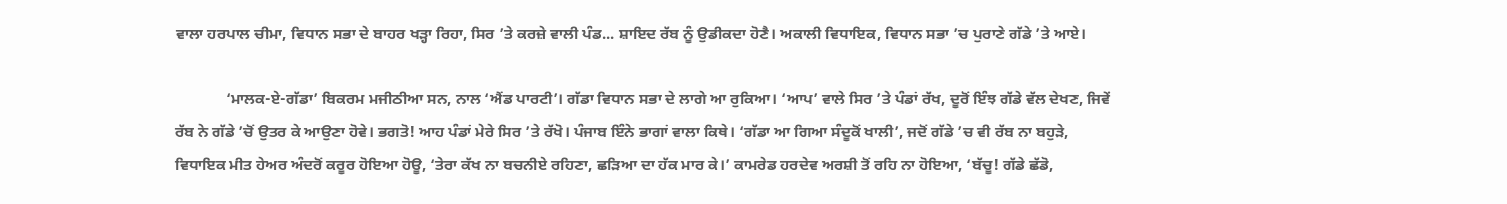ਵਾਲਾ ਹਰਪਾਲ ਚੀਮਾ, ਵਿਧਾਨ ਸਭਾ ਦੇ ਬਾਹਰ ਖੜ੍ਹਾ ਰਿਹਾ, ਸਿਰ ’ਤੇ ਕਰਜ਼ੇ ਵਾਲੀ ਪੰਡ... ਸ਼ਾਇਦ ਰੱਬ ਨੂੰ ਉਡੀਕਦਾ ਹੋਣੈ। ਅਕਾਲੀ ਵਿਧਾਇਕ, ਵਿਧਾਨ ਸਭਾ ’ਚ ਪੁਰਾਣੇ ਗੱਡੇ ’ਤੇ ਆਏ।

             ‘ਮਾਲਕ-ਏ-ਗੱਡਾ’ ਬਿਕਰਮ ਮਜੀਠੀਆ ਸਨ, ਨਾਲ ‘ਐਂਡ ਪਾਰਟੀ’। ਗੱਡਾ ਵਿਧਾਨ ਸਭਾ ਦੇ ਲਾਗੇ ਆ ਰੁਕਿਆ। ‘ਆਪ’ ਵਾਲੇ ਸਿਰ ’ਤੇ ਪੰਡਾਂ ਰੱਖ, ਦੂਰੋਂ ਇੰਝ ਗੱਡੇ ਵੱਲ ਦੇਖਣ, ਜਿਵੇਂ ਰੱਬ ਨੇ ਗੱਡੇ ’ਚੋਂ ਉਤਰ ਕੇ ਆਉਣਾ ਹੋਵੇ। ਭਗਤੋ! ਆਹ ਪੰਡਾਂ ਮੇਰੇ ਸਿਰ ’ਤੇ ਰੱਖੋ। ਪੰਜਾਬ ਇੰਨੇ ਭਾਗਾਂ ਵਾਲਾ ਕਿਥੇ। ‘ਗੱਡਾ ਆ ਗਿਆ ਸੰਦੂਕੋਂ ਖਾਲੀ’, ਜਦੋਂ ਗੱਡੇ ’ਚ ਵੀ ਰੱਬ ਨਾ ਬਹੁੜੇ, ਵਿਧਾਇਕ ਮੀਤ ਹੇਅਰ ਅੰਦਰੋਂ ਕਰੂਰ ਹੋਇਆ ਹੋਊ, ‘ਤੇਰਾ ਕੱਖ ਨਾ ਬਚਨੀਏ ਰਹਿਣਾ, ਛੜਿਆ ਦਾ ਹੱਕ ਮਾਰ ਕੇ।’ ਕਾਮਰੇਡ ਹਰਦੇਵ ਅਰਸ਼ੀ ਤੋਂ ਰਹਿ ਨਾ ਹੋਇਆ, ‘ਬੱਚੂ! ਗੱਡੇ ਛੱਡੋ,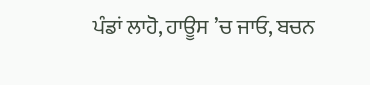ਪੰਡਾਂ ਲਾਹੋ, ਹਾਊਸ ’ਚ ਜਾਓ, ਬਚਨ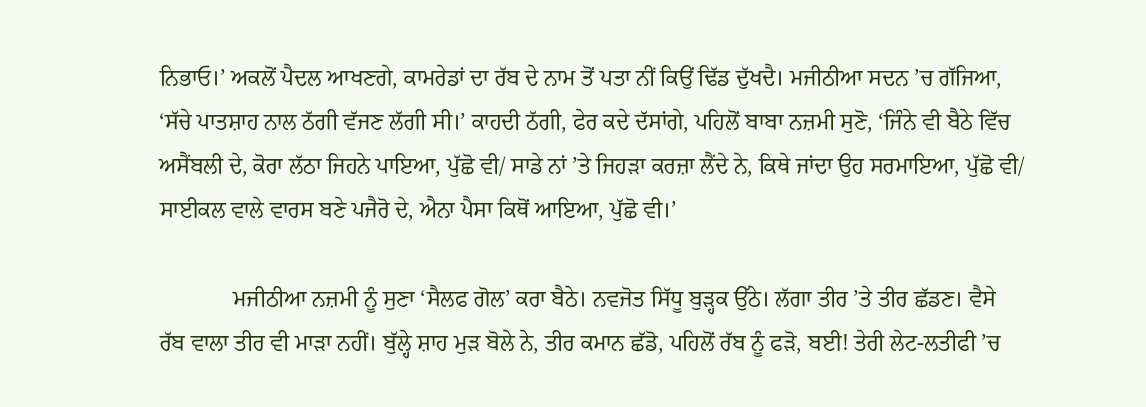ਨਿਭਾਓ।’ ਅਕਲੋਂ ਪੈਦਲ ਆਖਣਗੇ, ਕਾਮਰੇਡਾਂ ਦਾ ਰੱਬ ਦੇ ਨਾਮ ਤੋਂ ਪਤਾ ਨੀਂ ਕਿਉਂ ਢਿੱਡ ਦੁੱਖਦੈ। ਮਜੀਠੀਆ ਸਦਨ ’ਚ ਗੱਜਿਆ, ‘ਸੱਚੇ ਪਾਤਸ਼ਾਹ ਨਾਲ ਠੱਗੀ ਵੱਜਣ ਲੱਗੀ ਸੀ।’ ਕਾਹਦੀ ਠੱਗੀ, ਫੇਰ ਕਦੇ ਦੱਸਾਂਗੇ, ਪਹਿਲੋਂ ਬਾਬਾ ਨਜ਼ਮੀ ਸੁਣੋ, ‘ਜਿੰਨੇ ਵੀ ਬੈਠੇ ਵਿੱਚ ਅਸੈਂਬਲੀ ਦੇ, ਕੋਰਾ ਲੱਠਾ ਜਿਹਨੇ ਪਾਇਆ, ਪੁੱਛੋ ਵੀ/ ਸਾਡੇ ਨਾਂ ’ਤੇ ਜਿਹੜਾ ਕਰਜ਼ਾ ਲੈਂਦੇ ਨੇ, ਕਿਥੇ ਜਾਂਦਾ ਉਹ ਸਰਮਾਇਆ, ਪੁੱਛੋ ਵੀ/ ਸਾਈਕਲ ਵਾਲੇ ਵਾਰਸ ਬਣੇ ਪਜੈਰੋ ਦੇ, ਐਨਾ ਪੈਸਾ ਕਿਥੋਂ ਆਇਆ, ਪੁੱਛੋ ਵੀ।’

             ਮਜੀਠੀਆ ਨਜ਼ਮੀ ਨੂੰ ਸੁਣਾ ‘ਸੈਲਫ ਗੋਲ’ ਕਰਾ ਬੈਠੇ। ਨਵਜੋਤ ਸਿੱਧੂ ਬੁੜ੍ਹਕ ਉੱਠੇ। ਲੱਗਾ ਤੀਰ ’ਤੇ ਤੀਰ ਛੱਡਣ। ਵੈਸੇ ਰੱਬ ਵਾਲਾ ਤੀਰ ਵੀ ਮਾੜਾ ਨਹੀਂ। ਬੁੱਲ੍ਹੇ ਸ਼ਾਹ ਮੁੜ ਬੋਲੇ ਨੇ, ਤੀਰ ਕਮਾਨ ਛੱਡੋ, ਪਹਿਲੋਂ ਰੱਬ ਨੂੰ ਫੜੋ, ਬਈ! ਤੇਰੀ ਲੇਟ-ਲਤੀਫੀ ’ਚ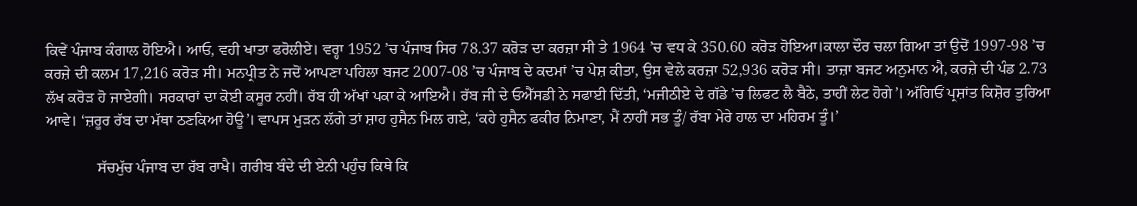ਕਿਵੇਂ ਪੰਜਾਬ ਕੰਗਾਲ ਹੋਇਐ। ਆਓ, ਵਹੀ ਖਾਤਾ ਫਰੋਲੀਏ। ਵਰ੍ਹਾ 1952 ’ਚ ਪੰਜਾਬ ਸਿਰ 78.37 ਕਰੋੜ ਦਾ ਕਰਜ਼ਾ ਸੀ ਤੇ 1964 ’ਚ ਵਧ ਕੇ 350.60 ਕਰੋੜ ਹੋਇਆ।ਕਾਲਾ ਦੌਰ ਚਲਾ ਗਿਆ ਤਾਂ ਉਦੋਂ 1997-98 ’ਚ ਕਰਜ਼ੇ ਦੀ ਕਲਮ 17,216 ਕਰੋੜ ਸੀ। ਮਨਪ੍ਰੀਤ ਨੇ ਜਦੋਂ ਆਪਣਾ ਪਹਿਲਾ ਬਜਟ 2007-08 ’ਚ ਪੰਜਾਬ ਦੇ ਕਦਮਾਂ ’ਚ ਪੇਸ਼ ਕੀਤਾ, ਉਸ ਵੇਲੇ ਕਰਜ਼ਾ 52,936 ਕਰੋੜ ਸੀ। ਤਾਜ਼ਾ ਬਜਟ ਅਨੁਮਾਨ ਐ, ਕਰਜ਼ੇ ਦੀ ਪੰਡ 2.73 ਲੱਖ ਕਰੋੜ ਹੋ ਜਾਏਗੀ। ਸਰਕਾਰਾਂ ਦਾ ਕੋਈ ਕਸੂਰ ਨਹੀਂ। ਰੱਬ ਹੀ ਅੱਖਾਂ ਪਕਾ ਕੇ ਆਇਐ। ਰੱਬ ਜੀ ਦੇ ਓਐੱਸਡੀ ਨੇ ਸਫਾਈ ਦਿੱਤੀ, ‘ਮਜੀਠੀਏ ਦੇ ਗੱਡੇ ’ਚ ਲਿਫਟ ਲੈ ਬੈਠੇ, ਤਾਹੀਂ ਲੇਟ ਹੋਗੇ’। ਅੱਗਿਓਂ ਪ੍ਰਸ਼ਾਂਤ ਕਿਸ਼ੋਰ ਤੁਰਿਆ ਆਵੇ। ‘ਜ਼ਰੂਰ ਰੱਬ ਦਾ ਮੱਥਾ ਠਣਕਿਆ ਹੋਊ’। ਵਾਪਸ ਮੁੜਨ ਲੱਗੇ ਤਾਂ ਸ਼ਾਹ ਹੁਸੈਨ ਮਿਲ ਗਏ, ‘ਕਹੇ ਹੁਸੈਨ ਫਕੀਰ ਨਿਮਾਣਾ, ਮੈਂ ਨਾਹੀਂ ਸਭ ਤੂੰ/ ਰੱਬਾ ਮੇਰੇ ਹਾਲ ਦਾ ਮਹਿਰਮ ਤੂੰ।’

             ਸੱਚਮੁੱਚ ਪੰਜਾਬ ਦਾ ਰੱਬ ਰਾਖੈ। ਗਰੀਬ ਬੰਦੇ ਦੀ ਏਨੀ ਪਹੁੰਚ ਕਿਥੇ ਕਿ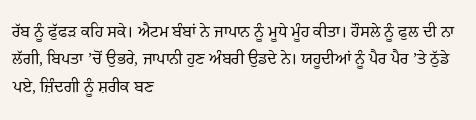ਰੱਬ ਨੂੰ ਫੁੱਫੜ ਕਹਿ ਸਕੇ। ਐਟਮ ਬੰਬਾਂ ਨੇ ਜਾਪਾਨ ਨੂੰ ਮੂਧੇ ਮੂੰਹ ਕੀਤਾ। ਹੌਸਲੇ ਨੂੰ ਫੁਲ ਦੀ ਨਾ ਲੱਗੀ, ਬਿਪਤਾ ’ਚੋਂ ਉਭਰੇ, ਜਾਪਾਨੀ ਹੁਣ ਅੰਬਰੀ ਉਡਦੇ ਨੇ। ਯਹੂਦੀਆਂ ਨੂੰ ਪੈਰ ਪੈਰ ’ਤੇ ਠੁੱਡੇ ਪਏ, ਜ਼ਿੰਦਗੀ ਨੂੰ ਸ਼ਰੀਕ ਬਣ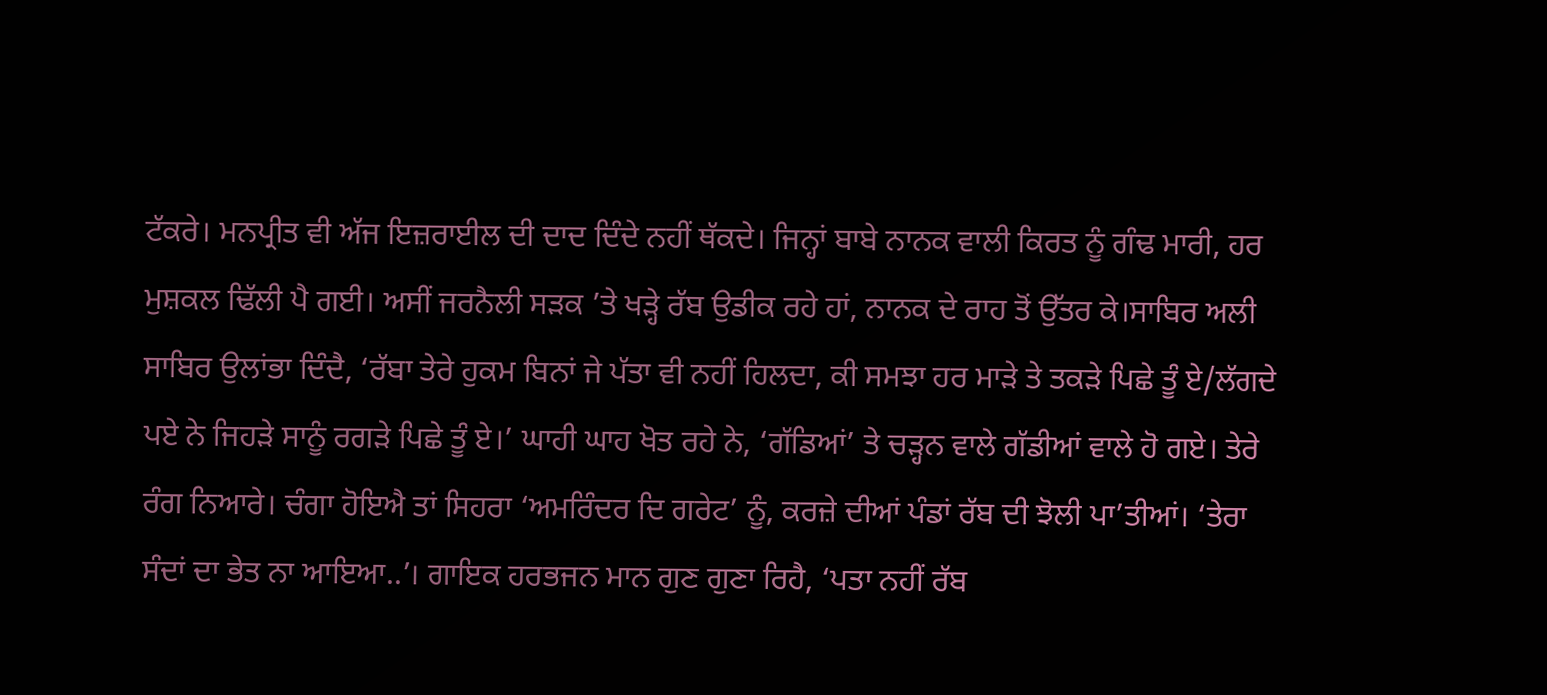ਟੱਕਰੇ। ਮਨਪ੍ਰੀਤ ਵੀ ਅੱਜ ਇਜ਼ਰਾਈਲ ਦੀ ਦਾਦ ਦਿੰਦੇ ਨਹੀਂ ਥੱਕਦੇ। ਜਿਨ੍ਹਾਂ ਬਾਬੇ ਨਾਨਕ ਵਾਲੀ ਕਿਰਤ ਨੂੰ ਗੰਢ ਮਾਰੀ, ਹਰ ਮੁਸ਼ਕਲ ਢਿੱਲੀ ਪੈ ਗਈ। ਅਸੀਂ ਜਰਨੈਲੀ ਸੜਕ ’ਤੇ ਖੜ੍ਹੇ ਰੱਬ ਉਡੀਕ ਰਹੇ ਹਾਂ, ਨਾਨਕ ਦੇ ਰਾਹ ਤੋਂ ਉੱਤਰ ਕੇ।ਸਾਬਿਰ ਅਲੀ ਸਾਬਿਰ ਉਲਾਂਭਾ ਦਿੰਦੈ, ‘ਰੱਬਾ ਤੇਰੇ ਹੁਕਮ ਬਿਨਾਂ ਜੇ ਪੱਤਾ ਵੀ ਨਹੀਂ ਹਿਲਦਾ, ਕੀ ਸਮਝਾ ਹਰ ਮਾੜੇ ਤੇ ਤਕੜੇ ਪਿਛੇ ਤੂੰ ਏ/ਲੱਗਦੇ ਪਏ ਨੇ ਜਿਹੜੇ ਸਾਨੂੰ ਰਗੜੇ ਪਿਛੇ ਤੂੰ ਏ।’ ਘਾਹੀ ਘਾਹ ਖੋਤ ਰਹੇ ਨੇ, ‘ਗੱਡਿਆਂ’ ਤੇ ਚੜ੍ਹਨ ਵਾਲੇ ਗੱਡੀਆਂ ਵਾਲੇ ਹੋ ਗਏ। ਤੇਰੇ ਰੰਗ ਨਿਆਰੇ। ਚੰਗਾ ਹੋਇਐ ਤਾਂ ਸਿਹਰਾ ‘ਅਮਰਿੰਦਰ ਦਿ ਗਰੇਟ’ ਨੂੰ, ਕਰਜ਼ੇ ਦੀਆਂ ਪੰਡਾਂ ਰੱਬ ਦੀ ਝੋਲੀ ਪਾ’ਤੀਆਂ। ‘ਤੇਰਾ ਸੰਦਾਂ ਦਾ ਭੇਤ ਨਾ ਆਇਆ..’। ਗਾਇਕ ਹਰਭਜਨ ਮਾਨ ਗੁਣ ਗੁਣਾ ਰਿਹੈ, ‘ਪਤਾ ਨਹੀਂ ਰੱਬ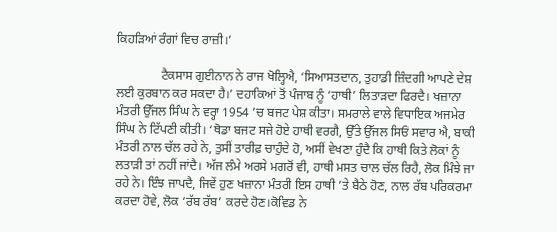ਕਿਹੜਿਆਂ ਰੰਗਾਂ ਵਿਚ ਰਾਜ਼ੀ।’

              ਟੈਕਸਾਸ ਗੁਈਨਾਨ ਨੇ ਰਾਜ ਖੋਲ੍ਹਿਐ, ‘ਸਿਆਸਤਦਾਨ, ਤੁਹਾਡੀ ਜ਼ਿੰਦਗੀ ਆਪਣੇ ਦੇਸ਼ ਲਈ ਕੁਰਬਾਨ ਕਰ ਸਕਦਾ ਹੈ।’ ਦਹਾਕਿਆਂ ਤੋਂ ਪੰਜਾਬ ਨੂੰ ‘ਹਾਥੀ’ ਲਿਤਾੜਦਾ ਫਿਰਦੈ। ਖਜ਼ਾਨਾ ਮੰਤਰੀ ਉੱਜਲ ਸਿੰਘ ਨੇ ਵਰ੍ਹਾ 1954 ’ਚ ਬਜਟ ਪੇਸ਼ ਕੀਤਾ। ਸਮਰਾਲੇ ਵਾਲੇ ਵਿਧਾਇਕ ਅਜਮੇਰ ਸਿੰਘ ਨੇ ਟਿੱਪਣੀ ਕੀਤੀ। ‘ਥੋਡਾ ਬਜਟ ਸਜੇ ਹੋਏ ਹਾਥੀ ਵਰਗੈ, ਉੱਤੇ ਉੱਜਲ ਸਿਓਂ ਸਵਾਰ ਐ, ਬਾਕੀ ਮੰਤਰੀ ਨਾਲ ਚੱਲ ਰਹੇ ਨੇ, ਤੁਸੀਂ ਤਾਰੀਫ਼ ਚਾਹੁੰਦੇ ਹੋ, ਅਸੀਂ ਵੇਖਣਾ ਹੁੰਦੈ ਕਿ ਹਾਥੀ ਕਿਤੇ ਲੋਕਾਂ ਨੂੰ ਲਤਾੜੀ ਤਾਂ ਨਹੀਂ ਜਾਂਦੈ। ਅੱਜ ਲੰਮੇ ਅਰਸੇ ਮਗਰੋਂ ਵੀ, ਹਾਥੀ ਮਸਤ ਚਾਲ ਚੱਲ ਰਿਹੈ, ਲੋਕ ਮਿੰਝੇ ਜਾ ਰਹੇ ਨੇ। ਇੰਝ ਜਾਪਦੈ, ਜਿਵੇਂ ਹੁਣ ਖਜ਼ਾਨਾ ਮੰਤਰੀ ਇਸ ਹਾਥੀ ’ਤੇ ਬੈਠੇ ਹੋਣ, ਨਾਲ ਰੱਬ ਪਰਿਕਰਮਾ ਕਰਦਾ ਹੋਵੇ, ਲੋਕ ‘ਰੱਬ ਰੱਬ’ ਕਰਦੇ ਹੋਣ।ਕੋਵਿਡ ਨੇ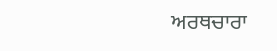ਅਰਥਚਾਰਾ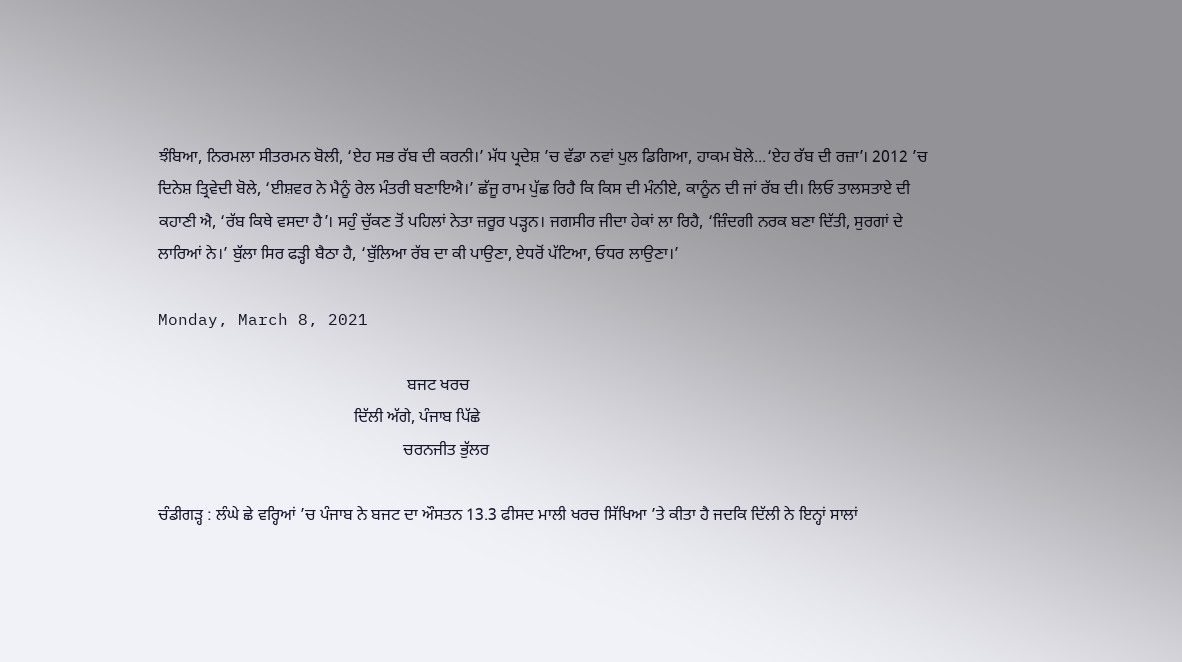ਝੰਬਿਆ, ਨਿਰਮਲਾ ਸੀਤਰਮਨ ਬੋਲੀ, ‘ਏਹ ਸਭ ਰੱਬ ਦੀ ਕਰਨੀ।’ ਮੱਧ ਪ੍ਰਦੇਸ਼ ’ਚ ਵੱਡਾ ਨਵਾਂ ਪੁਲ ਡਿਗਿਆ, ਹਾਕਮ ਬੋਲੇ...‘ਏਹ ਰੱਬ ਦੀ ਰਜ਼ਾ’। 2012 ’ਚ ਦਿਨੇਸ਼ ਤ੍ਰਿਵੇਦੀ ਬੋਲੇ, ‘ਈਸ਼ਵਰ ਨੇ ਮੈਨੂੰ ਰੇਲ ਮੰਤਰੀ ਬਣਾਇਐ।’ ਛੱਜੂ ਰਾਮ ਪੁੱਛ ਰਿਹੈ ਕਿ ਕਿਸ ਦੀ ਮੰਨੀਏ, ਕਾਨੂੰਨ ਦੀ ਜਾਂ ਰੱਬ ਦੀ। ਲਿਓ ਤਾਲਸਤਾਏ ਦੀ ਕਹਾਣੀ ਐ, ‘ਰੱਬ ਕਿਥੇ ਵਸਦਾ ਹੈ’। ਸਹੁੰ ਚੁੱਕਣ ਤੋਂ ਪਹਿਲਾਂ ਨੇਤਾ ਜ਼ਰੂਰ ਪੜ੍ਹਨ। ਜਗਸੀਰ ਜੀਦਾ ਹੇਕਾਂ ਲਾ ਰਿਹੈ, ‘ਜ਼ਿੰਦਗੀ ਨਰਕ ਬਣਾ ਦਿੱਤੀ, ਸੁਰਗਾਂ ਦੇ ਲਾਰਿਆਂ ਨੇ।’ ਬੁੱਲਾ ਸਿਰ ਫੜ੍ਹੀ ਬੈਠਾ ਹੈ, ‘ਬੁੱਲਿਆ ਰੱਬ ਦਾ ਕੀ ਪਾਉਣਾ, ਏਧਰੋਂ ਪੱਟਿਆ, ਓਧਰ ਲਾਉਣਾ।’

Monday, March 8, 2021

                                                            ਬਜਟ ਖਰਚ
                                               ਦਿੱਲੀ ਅੱਗੇ, ਪੰਜਾਬ ਪਿੱਛੇ
                                                           ਚਰਨਜੀਤ ਭੁੱਲਰ

ਚੰਡੀਗੜ੍ਹ : ਲੰਘੇ ਛੇ ਵਰ੍ਹਿਆਂ ’ਚ ਪੰਜਾਬ ਨੇ ਬਜਟ ਦਾ ਔਸਤਨ 13.3 ਫੀਸਦ ਮਾਲੀ ਖਰਚ ਸਿੱਖਿਆ ’ਤੇ ਕੀਤਾ ਹੈ ਜਦਕਿ ਦਿੱਲੀ ਨੇ ਇਨ੍ਹਾਂ ਸਾਲਾਂ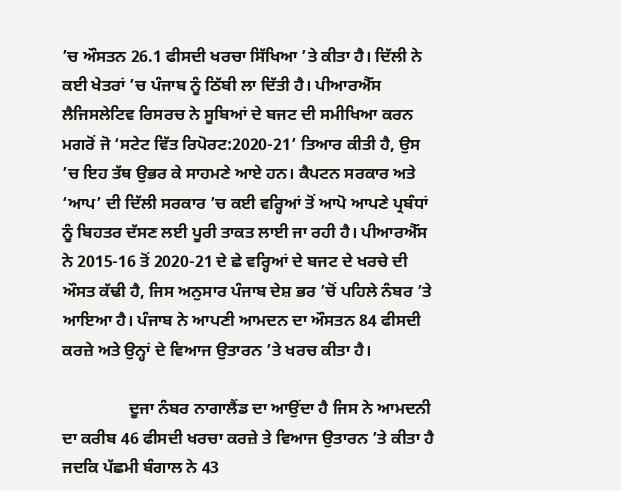’ਚ ਔਸਤਨ 26.1 ਫੀਸਦੀ ਖਰਚਾ ਸਿੱਖਿਆ ’ਤੇ ਕੀਤਾ ਹੈ। ਦਿੱਲੀ ਨੇ ਕਈ ਖੇਤਰਾਂ ’ਚ ਪੰਜਾਬ ਨੂੰ ਠਿੱਬੀ ਲਾ ਦਿੱਤੀ ਹੈ। ਪੀਆਰਐੱਸ ਲੈਜਿਸਲੇਟਿਵ ਰਿਸਰਚ ਨੇ ਸੂਬਿਆਂ ਦੇ ਬਜਟ ਦੀ ਸਮੀਖਿਆ ਕਰਨ ਮਗਰੋਂ ਜੋ ‘ਸਟੇਟ ਵਿੱਤ ਰਿਪੋਰਟ:2020-21’ ਤਿਆਰ ਕੀਤੀ ਹੈ, ਉਸ ’ਚ ਇਹ ਤੱਥ ਉਭਰ ਕੇ ਸਾਹਮਣੇ ਆਏ ਹਨ। ਕੈਪਟਨ ਸਰਕਾਰ ਅਤੇ ‘ਆਪ’ ਦੀ ਦਿੱਲੀ ਸਰਕਾਰ ’ਚ ਕਈ ਵਰ੍ਹਿਆਂ ਤੋਂ ਆਪੋ ਆਪਣੇ ਪ੍ਰਬੰਧਾਂ ਨੂੰ ਬਿਹਤਰ ਦੱਸਣ ਲਈ ਪੂਰੀ ਤਾਕਤ ਲਾਈ ਜਾ ਰਹੀ ਹੈ। ਪੀਆਰਐੱਸ ਨੇ 2015-16 ਤੋਂ 2020-21 ਦੇ ਛੇ ਵਰ੍ਹਿਆਂ ਦੇ ਬਜਟ ਦੇ ਖਰਚੇ ਦੀ ਔਸਤ ਕੱਢੀ ਹੈ, ਜਿਸ ਅਨੁਸਾਰ ਪੰਜਾਬ ਦੇਸ਼ ਭਰ ’ਚੋਂ ਪਹਿਲੇ ਨੰਬਰ ’ਤੇ ਆਇਆ ਹੈ। ਪੰਜਾਬ ਨੇ ਆਪਣੀ ਆਮਦਨ ਦਾ ਔਸਤਨ 84 ਫੀਸਦੀ ਕਰਜ਼ੇ ਅਤੇ ਉਨ੍ਹਾਂ ਦੇ ਵਿਆਜ ਉਤਾਰਨ ’ਤੇ ਖਰਚ ਕੀਤਾ ਹੈ।

                ਦੂਜਾ ਨੰਬਰ ਨਾਗਾਲੈਂਡ ਦਾ ਆਉਂਦਾ ਹੈ ਜਿਸ ਨੇ ਆਮਦਨੀ ਦਾ ਕਰੀਬ 46 ਫੀਸਦੀ ਖਰਚਾ ਕਰਜ਼ੇ ਤੇ ਵਿਆਜ ਉਤਾਰਨ ’ਤੇ ਕੀਤਾ ਹੈ ਜਦਕਿ ਪੱਛਮੀ ਬੰਗਾਲ ਨੇ 43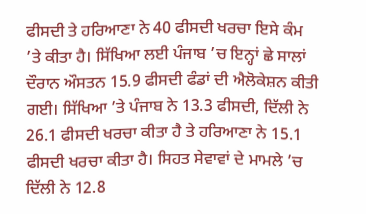ਫੀਸਦੀ ਤੇ ਹਰਿਆਣਾ ਨੇ 40 ਫੀਸਦੀ ਖਰਚਾ ਇਸੇ ਕੰਮ ’ਤੇ ਕੀਤਾ ਹੈ। ਸਿੱਖਿਆ ਲਈ ਪੰਜਾਬ ’ਚ ਇਨ੍ਹਾਂ ਛੇ ਸਾਲਾਂ ਦੌਰਾਨ ਔਸਤਨ 15.9 ਫੀਸਦੀ ਫੰਡਾਂ ਦੀ ਐਲੋਕੇਸ਼ਨ ਕੀਤੀ ਗਈ। ਸਿੱਖਿਆ ’ਤੇ ਪੰਜਾਬ ਨੇ 13.3 ਫੀਸਦੀ, ਦਿੱਲੀ ਨੇ 26.1 ਫੀਸਦੀ ਖਰਚਾ ਕੀਤਾ ਹੈ ਤੇ ਹਰਿਆਣਾ ਨੇ 15.1 ਫੀਸਦੀ ਖਰਚਾ ਕੀਤਾ ਹੈ। ਸਿਹਤ ਸੇਵਾਵਾਂ ਦੇ ਮਾਮਲੇ ’ਚ ਦਿੱਲੀ ਨੇ 12.8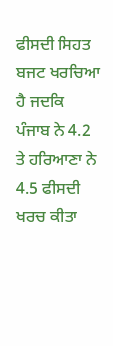ਫੀਸਦੀ ਸਿਹਤ ਬਜਟ ਖਰਚਿਆ ਹੈ ਜਦਕਿ ਪੰਜਾਬ ਨੇ 4.2 ਤੇ ਹਰਿਆਣਾ ਨੇ 4.5 ਫੀਸਦੀ ਖਰਚ ਕੀਤਾ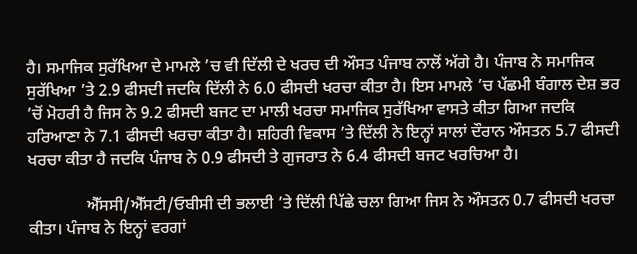ਹੈ। ਸਮਾਜਿਕ ਸੁਰੱਖਿਆ ਦੇ ਮਾਮਲੇ ’ਚ ਵੀ ਦਿੱਲੀ ਦੇ ਖਰਚ ਦੀ ਔਸਤ ਪੰਜਾਬ ਨਾਲੋਂ ਅੱਗੇ ਹੈ। ਪੰਜਾਬ ਨੇ ਸਮਾਜਿਕ ਸੁਰੱਖਿਆ ’ਤੇ 2.9 ਫੀਸਦੀ ਜਦਕਿ ਦਿੱਲੀ ਨੇ 6.0 ਫੀਸਦੀ ਖਰਚਾ ਕੀਤਾ ਹੈ। ਇਸ ਮਾਮਲੇ ’ਚ ਪੱਛਮੀ ਬੰਗਾਲ ਦੇਸ਼ ਭਰ ’ਚੋਂ ਮੋਹਰੀ ਹੈ ਜਿਸ ਨੇ 9.2 ਫੀਸਦੀ ਬਜਟ ਦਾ ਮਾਲੀ ਖਰਚਾ ਸਮਾਜਿਕ ਸੁਰੱਖਿਆ ਵਾਸਤੇ ਕੀਤਾ ਗਿਆ ਜਦਕਿ ਹਰਿਆਣਾ ਨੇ 7.1 ਫੀਸਦੀ ਖਰਚਾ ਕੀਤਾ ਹੈ। ਸ਼ਹਿਰੀ ਵਿਕਾਸ ’ਤੇ ਦਿੱਲੀ ਨੇ ਇਨ੍ਹਾਂ ਸਾਲਾਂ ਦੌਰਾਨ ਔਸਤਨ 5.7 ਫੀਸਦੀ ਖਰਚਾ ਕੀਤਾ ਹੈ ਜਦਕਿ ਪੰਜਾਬ ਨੇ 0.9 ਫੀਸਦੀ ਤੇ ਗੁਜਰਾਤ ਨੇ 6.4 ਫੀਸਦੀ ਬਜਟ ਖਰਚਿਆ ਹੈ।

              ਐੱਸਸੀ/ਐੱਸਟੀ/ਓਬੀਸੀ ਦੀ ਭਲਾਈ ’ਤੇ ਦਿੱਲੀ ਪਿੱਛੇ ਚਲਾ ਗਿਆ ਜਿਸ ਨੇ ਔਸਤਨ 0.7 ਫੀਸਦੀ ਖਰਚਾ ਕੀਤਾ। ਪੰਜਾਬ ਨੇ ਇਨ੍ਹਾਂ ਵਰਗਾਂ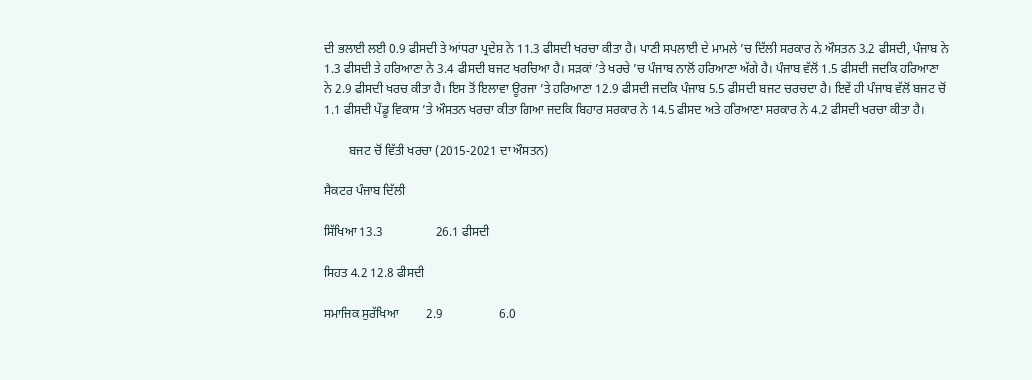ਦੀ ਭਲਾਈ ਲਈ 0.9 ਫੀਸਦੀ ਤੇ ਆਂਧਰਾ ਪ੍ਰਦੇਸ਼ ਨੇ 11.3 ਫੀਸਦੀ ਖਰਚਾ ਕੀਤਾ ਹੈ। ਪਾਣੀ ਸਪਲਾਈ ਦੇ ਮਾਮਲੇ ’ਚ ਦਿੱਲੀ ਸਰਕਾਰ ਨੇ ਔਸਤਨ 3.2 ਫੀਸਦੀ, ਪੰਜਾਬ ਨੇ 1.3 ਫੀਸਦੀ ਤੇ ਹਰਿਆਣਾ ਨੇ 3.4 ਫੀਸਦੀ ਬਜਟ ਖਰਚਿਆ ਹੈ। ਸੜਕਾਂ ’ਤੇ ਖਰਚੇ ’ਚ ਪੰਜਾਬ ਨਾਲੋਂ ਹਰਿਆਣਾ ਅੱਗੇ ਹੈ। ਪੰਜਾਬ ਵੱਲੋਂ 1.5 ਫੀਸਦੀ ਜਦਕਿ ਹਰਿਆਣਾ ਨੇ 2.9 ਫੀਸਦੀ ਖਰਚ ਕੀਤਾ ਹੈ। ਇਸ ਤੋਂ ਇਲਾਵਾ ਊਰਜਾ ’ਤੇ ਹਰਿਆਣਾ 12.9 ਫੀਸਦੀ ਜਦਕਿ ਪੰਜਾਬ 5.5 ਫੀਸਦੀ ਬਜਟ ਚਰਚਦਾ ਹੈ। ਇਵੇਂ ਹੀ ਪੰਜਾਬ ਵੱਲੋਂ ਬਜਟ ਚੋਂ 1.1 ਫੀਸਦੀ ਪੇਂਡੂ ਵਿਕਾਸ ’ਤੇ ਔਸਤਨ ਖਰਚਾ ਕੀਤਾ ਗਿਆ ਜਦਕਿ ਬਿਹਾਰ ਸਰਕਾਰ ਨੇ 14.5 ਫੀਸਦ ਅਤੇ ਹਰਿਆਣਾ ਸਰਕਾਰ ਨੇ 4.2 ਫੀਸਦੀ ਖਰਚਾ ਕੀਤਾ ਹੈ।

        ਬਜਟ ਚੋਂ ਵਿੱਤੀ ਖਰਚਾ (2015-2021 ਦਾ ਔਸਤਨ)

ਸੈਕਟਰ ਪੰਜਾਬ ਦਿੱਲੀ

ਸਿੱਖਿਆ 13.3                 26.1 ਫੀਸਦੀ

ਸਿਹਤ 4.2 12.8 ਫੀਸਦੀ

ਸਮਾਜਿਕ ਸੁਰੱਖਿਆ         2.9                  6.0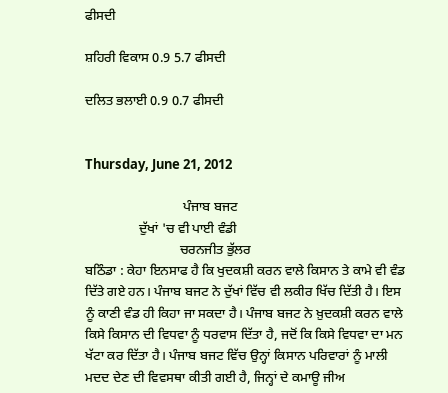ਫੀਸਦੀ

ਸ਼ਹਿਰੀ ਵਿਕਾਸ 0.9 5.7 ਫੀਸਦੀ

ਦਲਿਤ ਭਲਾਈ 0.9 0.7 ਫੀਸਦੀ


Thursday, June 21, 2012

                             ਪੰਜਾਬ ਬਜਟ
                ਦੁੱਖਾਂ 'ਚ ਵੀ ਪਾਈ ਵੰਡੀ
                            ਚਰਨਜੀਤ ਭੁੱਲਰ
ਬਠਿੰਡਾ : ਕੇਹਾ ਇਨਸਾਫ ਹੈ ਕਿ ਖੁਦਕਸ਼ੀ ਕਰਨ ਵਾਲੇ ਕਿਸਾਨ ਤੇ ਕਾਮੇ ਵੀ ਵੰਡ ਦਿੱਤੇ ਗਏ ਹਨ। ਪੰਜਾਬ ਬਜਟ ਨੇ ਦੁੱਖਾਂ ਵਿੱਚ ਵੀ ਲਕੀਰ ਖਿੱਚ ਦਿੱਤੀ ਹੈ। ਇਸ ਨੂੰ ਕਾਣੀ ਵੰਡ ਹੀ ਕਿਹਾ ਜਾ ਸਕਦਾ ਹੈ। ਪੰਜਾਬ ਬਜਟ ਨੇ ਖ਼ੁਦਕਸ਼ੀ ਕਰਨ ਵਾਲੇ ਕਿਸੇ ਕਿਸਾਨ ਦੀ ਵਿਧਵਾ ਨੂੰ ਧਰਵਾਸ ਦਿੱਤਾ ਹੈ, ਜਦੋਂ ਕਿ ਕਿਸੇ ਵਿਧਵਾ ਦਾ ਮਨ ਖੱਟਾ ਕਰ ਦਿੱਤਾ ਹੈ। ਪੰਜਾਬ ਬਜਟ ਵਿੱਚ ਉਨ੍ਹਾਂ ਕਿਸਾਨ ਪਰਿਵਾਰਾਂ ਨੂੰ ਮਾਲੀ ਮਦਦ ਦੇਣ ਦੀ ਵਿਵਸਥਾ ਕੀਤੀ ਗਈ ਹੈ, ਜਿਨ੍ਹਾਂ ਦੇ ਕਮਾਊ ਜੀਅ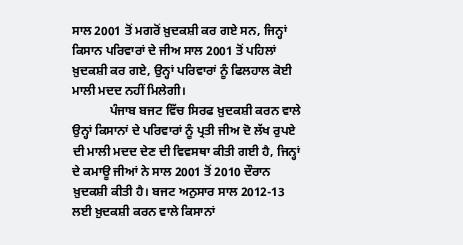ਸਾਲ 2001 ਤੋਂ ਮਗਰੋਂ ਖ਼ੁਦਕਸ਼ੀ ਕਰ ਗਏ ਸਨ, ਜਿਨ੍ਹਾਂ ਕਿਸਾਨ ਪਰਿਵਾਰਾਂ ਦੇ ਜੀਅ ਸਾਲ 2001 ਤੋਂ ਪਹਿਲਾਂ ਖ਼ੁਦਕਸ਼ੀ ਕਰ ਗਏ, ਉਨ੍ਹਾਂ ਪਰਿਵਾਰਾਂ ਨੂੰ ਫਿਲਹਾਲ ਕੋਈ ਮਾਲੀ ਮਦਦ ਨਹੀਂ ਮਿਲੇਗੀ।
            ਪੰਜਾਬ ਬਜਟ ਵਿੱਚ ਸਿਰਫ ਖ਼ੁਦਕਸ਼ੀ ਕਰਨ ਵਾਲੇ ਉਨ੍ਹਾਂ ਕਿਸਾਨਾਂ ਦੇ ਪਰਿਵਾਰਾਂ ਨੂੰ ਪ੍ਰਤੀ ਜੀਅ ਦੋ ਲੱਖ ਰੁਪਏ ਦੀ ਮਾਲੀ ਮਦਦ ਦੇਣ ਦੀ ਵਿਵਸਥਾ ਕੀਤੀ ਗਈ ਹੈ, ਜਿਨ੍ਹਾਂ ਦੇ ਕਮਾਊ ਜੀਆਂ ਨੇ ਸਾਲ 2001 ਤੋਂ 2010 ਦੌਰਾਨ ਖ਼ੁਦਕਸ਼ੀ ਕੀਤੀ ਹੈ। ਬਜਟ ਅਨੁਸਾਰ ਸਾਲ 2012-13 ਲਈ ਖ਼ੁਦਕਸ਼ੀ ਕਰਨ ਵਾਲੇ ਕਿਸਾਨਾਂ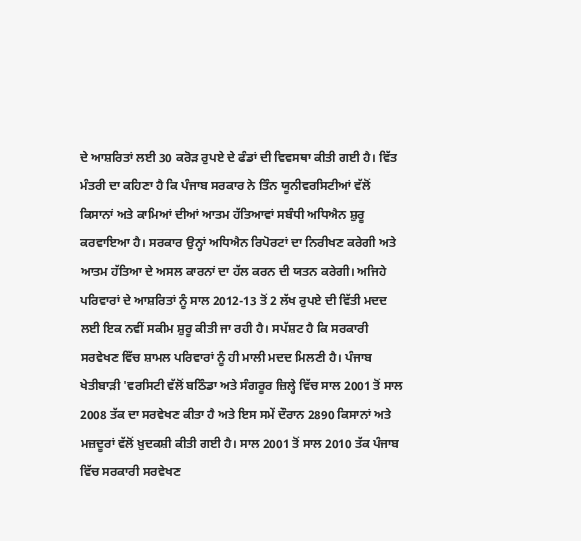ਦੇ ਆਸ਼ਰਿਤਾਂ ਲਈ 30 ਕਰੋੜ ਰੁਪਏ ਦੇ ਫੰਡਾਂ ਦੀ ਵਿਵਸਥਾ ਕੀਤੀ ਗਈ ਹੈ। ਵਿੱਤ ਮੰਤਰੀ ਦਾ ਕਹਿਣਾ ਹੈ ਕਿ ਪੰਜਾਬ ਸਰਕਾਰ ਨੇ ਤਿੰਨ ਯੂਨੀਵਰਸਿਟੀਆਂ ਵੱਲੋਂ ਕਿਸਾਨਾਂ ਅਤੇ ਕਾਮਿਆਂ ਦੀਆਂ ਆਤਮ ਹੱਤਿਆਵਾਂ ਸਬੰਧੀ ਅਧਿਐਨ ਸ਼ੁਰੂ ਕਰਵਾਇਆ ਹੈ। ਸਰਕਾਰ ਉਨ੍ਹਾਂ ਅਧਿਐਨ ਰਿਪੋਰਟਾਂ ਦਾ ਨਿਰੀਖਣ ਕਰੇਗੀ ਅਤੇ ਆਤਮ ਹੱਤਿਆ ਦੇ ਅਸਲ ਕਾਰਨਾਂ ਦਾ ਹੱਲ ਕਰਨ ਦੀ ਯਤਨ ਕਰੇਗੀ। ਅਜਿਹੇ ਪਰਿਵਾਰਾਂ ਦੇ ਆਸ਼ਰਿਤਾਂ ਨੂੰ ਸਾਲ 2012-13 ਤੋਂ 2 ਲੱਖ ਰੁਪਏ ਦੀ ਵਿੱਤੀ ਮਦਦ ਲਈ ਇਕ ਨਵੀਂ ਸਕੀਮ ਸ਼ੁਰੂ ਕੀਤੀ ਜਾ ਰਹੀ ਹੈ। ਸਪੱਸ਼ਟ ਹੈ ਕਿ ਸਰਕਾਰੀ ਸਰਵੇਖਣ ਵਿੱਚ ਸ਼ਾਮਲ ਪਰਿਵਾਰਾਂ ਨੂੰ ਹੀ ਮਾਲੀ ਮਦਦ ਮਿਲਣੀ ਹੈ। ਪੰਜਾਬ ਖੇਤੀਬਾੜੀ 'ਵਰਸਿਟੀ ਵੱਲੋਂ ਬਠਿੰਡਾ ਅਤੇ ਸੰਗਰੂਰ ਜ਼ਿਲ੍ਹੇ ਵਿੱਚ ਸਾਲ 2001 ਤੋਂ ਸਾਲ 2008 ਤੱਕ ਦਾ ਸਰਵੇਖਣ ਕੀਤਾ ਹੈ ਅਤੇ ਇਸ ਸਮੇਂ ਦੌਰਾਨ 2890 ਕਿਸਾਨਾਂ ਅਤੇ ਮਜ਼ਦੂਰਾਂ ਵੱਲੋਂ ਖ਼ੁਦਕਸ਼ੀ ਕੀਤੀ ਗਈ ਹੈ। ਸਾਲ 2001 ਤੋਂ ਸਾਲ 2010 ਤੱਕ ਪੰਜਾਬ ਵਿੱਚ ਸਰਕਾਰੀ ਸਰਵੇਖਣ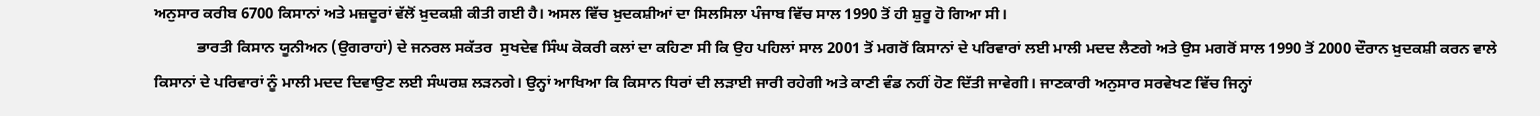ਅਨੁਸਾਰ ਕਰੀਬ 6700 ਕਿਸਾਨਾਂ ਅਤੇ ਮਜ਼ਦੂਰਾਂ ਵੱਲੋਂ ਖ਼ੁਦਕਸ਼ੀ ਕੀਤੀ ਗਈ ਹੈ। ਅਸਲ ਵਿੱਚ ਖ਼ੁਦਕਸ਼ੀਆਂ ਦਾ ਸਿਲਸਿਲਾ ਪੰਜਾਬ ਵਿੱਚ ਸਾਲ 1990 ਤੋਂ ਹੀ ਸ਼ੁਰੂ ਹੋ ਗਿਆ ਸੀ।
           ਭਾਰਤੀ ਕਿਸਾਨ ਯੂਨੀਅਨ (ਉਗਰਾਹਾਂ) ਦੇ ਜਨਰਲ ਸਕੱਤਰ  ਸੁਖਦੇਵ ਸਿੰਘ ਕੋਕਰੀ ਕਲਾਂ ਦਾ ਕਹਿਣਾ ਸੀ ਕਿ ਉਹ ਪਹਿਲਾਂ ਸਾਲ 2001 ਤੋਂ ਮਗਰੋਂ ਕਿਸਾਨਾਂ ਦੇ ਪਰਿਵਾਰਾਂ ਲਈ ਮਾਲੀ ਮਦਦ ਲੈਣਗੇ ਅਤੇ ਉਸ ਮਗਰੋਂ ਸਾਲ 1990 ਤੋਂ 2000 ਦੌਰਾਨ ਖ਼ੁਦਕਸ਼ੀ ਕਰਨ ਵਾਲੇ ਕਿਸਾਨਾਂ ਦੇ ਪਰਿਵਾਰਾਂ ਨੂੰ ਮਾਲੀ ਮਦਦ ਦਿਵਾਉਣ ਲਈ ਸੰਘਰਸ਼ ਲੜਨਗੇ। ਉਨ੍ਹਾਂ ਆਖਿਆ ਕਿ ਕਿਸਾਨ ਧਿਰਾਂ ਦੀ ਲੜਾਈ ਜਾਰੀ ਰਹੇਗੀ ਅਤੇ ਕਾਣੀ ਵੰਡ ਨਹੀਂ ਹੋਣ ਦਿੱਤੀ ਜਾਵੇਗੀ। ਜਾਣਕਾਰੀ ਅਨੁਸਾਰ ਸਰਵੇਖਣ ਵਿੱਚ ਜਿਨ੍ਹਾਂ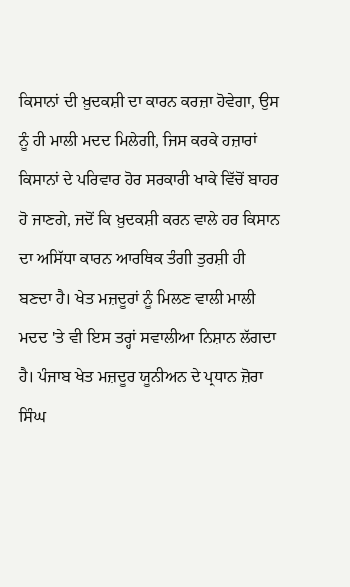ਕਿਸਾਨਾਂ ਦੀ ਖ਼ੁਦਕਸ਼ੀ ਦਾ ਕਾਰਨ ਕਰਜ਼ਾ ਹੋਵੇਗਾ, ਉਸ ਨੂੰ ਹੀ ਮਾਲੀ ਮਦਦ ਮਿਲੇਗੀ, ਜਿਸ ਕਰਕੇ ਹਜ਼ਾਰਾਂ ਕਿਸਾਨਾਂ ਦੇ ਪਰਿਵਾਰ ਹੋਰ ਸਰਕਾਰੀ ਖਾਕੇ ਵਿੱਚੋਂ ਬਾਹਰ ਹੋ ਜਾਣਗੇ, ਜਦੋਂ ਕਿ ਖ਼ੁਦਕਸ਼ੀ ਕਰਨ ਵਾਲੇ ਹਰ ਕਿਸਾਨ ਦਾ ਅਸਿੱਧਾ ਕਾਰਨ ਆਰਥਿਕ ਤੰਗੀ ਤੁਰਸ਼ੀ ਹੀ ਬਣਦਾ ਹੈ। ਖੇਤ ਮਜ਼ਦੂਰਾਂ ਨੂੰ ਮਿਲਣ ਵਾਲੀ ਮਾਲੀ ਮਦਦ 'ਤੇ ਵੀ ਇਸ ਤਰ੍ਹਾਂ ਸਵਾਲੀਆ ਨਿਸ਼ਾਨ ਲੱਗਦਾ ਹੈ। ਪੰਜਾਬ ਖੇਤ ਮਜ਼ਦੂਰ ਯੂਨੀਅਨ ਦੇ ਪ੍ਰਧਾਨ ਜ਼ੋਰਾ ਸਿੰਘ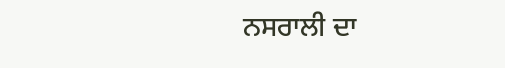ਨਸਰਾਲੀ ਦਾ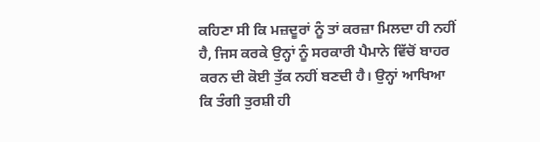ਕਹਿਣਾ ਸੀ ਕਿ ਮਜ਼ਦੂਰਾਂ ਨੂੰ ਤਾਂ ਕਰਜ਼ਾ ਮਿਲਦਾ ਹੀ ਨਹੀਂ ਹੈ, ਜਿਸ ਕਰਕੇ ਉਨ੍ਹਾਂ ਨੂੰ ਸਰਕਾਰੀ ਪੈਮਾਨੇ ਵਿੱਚੋਂ ਬਾਹਰ ਕਰਨ ਦੀ ਕੋਈ ਤੁੱਕ ਨਹੀਂ ਬਣਦੀ ਹੈ। ਉਨ੍ਹਾਂ ਆਖਿਆ ਕਿ ਤੰਗੀ ਤੁਰਸ਼ੀ ਹੀ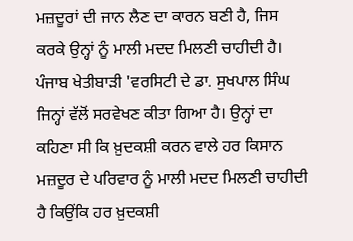ਮਜ਼ਦੂਰਾਂ ਦੀ ਜਾਨ ਲੈਣ ਦਾ ਕਾਰਨ ਬਣੀ ਹੈ, ਜਿਸ ਕਰਕੇ ਉਨ੍ਹਾਂ ਨੂੰ ਮਾਲੀ ਮਦਦ ਮਿਲਣੀ ਚਾਹੀਦੀ ਹੈ। ਪੰਜਾਬ ਖੇਤੀਬਾੜੀ 'ਵਰਸਿਟੀ ਦੇ ਡਾ. ਸੁਖਪਾਲ ਸਿੰਘ ਜਿਨ੍ਹਾਂ ਵੱਲੋਂ ਸਰਵੇਖਣ ਕੀਤਾ ਗਿਆ ਹੈ। ਉਨ੍ਹਾਂ ਦਾ ਕਹਿਣਾ ਸੀ ਕਿ ਖ਼ੁਦਕਸ਼ੀ ਕਰਨ ਵਾਲੇ ਹਰ ਕਿਸਾਨ ਮਜ਼ਦੂਰ ਦੇ ਪਰਿਵਾਰ ਨੂੰ ਮਾਲੀ ਮਦਦ ਮਿਲਣੀ ਚਾਹੀਦੀ ਹੈ ਕਿਉਂਕਿ ਹਰ ਖ਼ੁਦਕਸ਼ੀ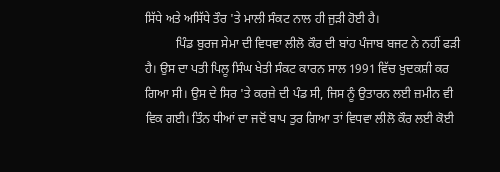ਸਿੱਧੇ ਅਤੇ ਅਸਿੱਧੇ ਤੌਰ 'ਤੇ ਮਾਲੀ ਸੰਕਟ ਨਾਲ ਹੀ ਜੁੜੀ ਹੋਈ ਹੈ।
          ਪਿੰਡ ਬੁਰਜ ਸੇਮਾ ਦੀ ਵਿਧਵਾ ਲੀਲੋ ਕੌਰ ਦੀ ਬਾਂਹ ਪੰਜਾਬ ਬਜਟ ਨੇ ਨਹੀਂ ਫੜੀ ਹੈ। ਉਸ ਦਾ ਪਤੀ ਪਿਲੂ ਸਿੰਘ ਖੇਤੀ ਸੰਕਟ ਕਾਰਨ ਸਾਲ 1991 ਵਿੱਚ ਖ਼ੁਦਕਸ਼ੀ ਕਰ ਗਿਆ ਸੀ। ਉਸ ਦੇ ਸਿਰ 'ਤੇ ਕਰਜ਼ੇ ਦੀ ਪੰਡ ਸੀ, ਜਿਸ ਨੂੰ ਉਤਾਰਨ ਲਈ ਜ਼ਮੀਨ ਵੀ ਵਿਕ ਗਈ। ਤਿੰਨ ਧੀਆਂ ਦਾ ਜਦੋਂ ਬਾਪ ਤੁਰ ਗਿਆ ਤਾਂ ਵਿਧਵਾ ਲੀਲੋ ਕੌਰ ਲਈ ਕੋਈ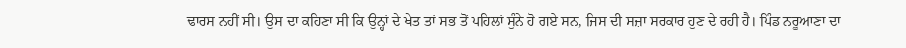ਢਾਰਸ ਨਹੀਂ ਸੀ। ਉਸ ਦਾ ਕਹਿਣਾ ਸੀ ਕਿ ਉਨ੍ਹਾਂ ਦੇ ਖੇਤ ਤਾਂ ਸਭ ਤੋਂ ਪਹਿਲਾਂ ਸੁੰਨੇ ਹੋ ਗਏ ਸਨ, ਜਿਸ ਦੀ ਸਜ਼ਾ ਸਰਕਾਰ ਹੁਣ ਦੇ ਰਹੀ ਹੈ। ਪਿੰਡ ਨਰੂਆਣਾ ਦਾ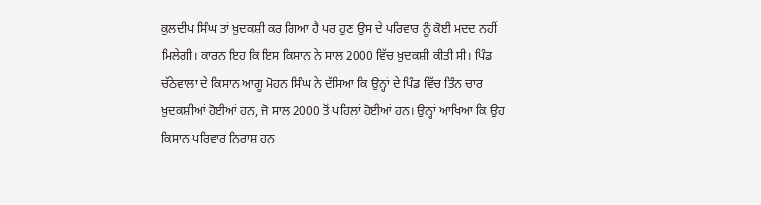ਕੁਲਦੀਪ ਸਿੰਘ ਤਾਂ ਖ਼ੁਦਕਸ਼ੀ ਕਰ ਗਿਆ ਹੈ ਪਰ ਹੁਣ ਉਸ ਦੇ ਪਰਿਵਾਰ ਨੂੰ ਕੋਈ ਮਦਦ ਨਹੀਂ ਮਿਲੇਗੀ। ਕਾਰਨ ਇਹ ਕਿ ਇਸ ਕਿਸਾਨ ਨੇ ਸਾਲ 2000 ਵਿੱਚ ਖ਼ੁਦਕਸ਼ੀ ਕੀਤੀ ਸੀ। ਪਿੰਡ ਚੱਠੇਵਾਲਾ ਦੇ ਕਿਸਾਨ ਆਗੂ ਮੋਹਨ ਸਿੰਘ ਨੇ ਦੱਸਿਆ ਕਿ ਉਨ੍ਹਾਂ ਦੇ ਪਿੰਡ ਵਿੱਚ ਤਿੰਨ ਚਾਰ ਖ਼ੁਦਕਸ਼ੀਆਂ ਹੋਈਆਂ ਹਨ, ਜੋ ਸਾਲ 2000 ਤੋਂ ਪਹਿਲਾਂ ਹੋਈਆਂ ਹਨ। ਉਨ੍ਹਾਂ ਆਖਿਆ ਕਿ ਉਹ ਕਿਸਾਨ ਪਰਿਵਾਰ ਨਿਰਾਸ਼ ਹਨ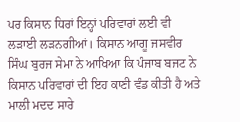ਪਰ ਕਿਸਾਨ ਧਿਰਾਂ ਇਨ੍ਹਾਂ ਪਰਿਵਾਰਾਂ ਲਈ ਵੀ ਲੜਾਈ ਲੜਨਗੀਆਂ। ਕਿਸਾਨ ਆਗੂ ਜਸਵੀਰ ਸਿੰਘ ਬੁਰਜ ਸੇਮਾ ਨੇ ਆਖਿਆ ਕਿ ਪੰਜਾਬ ਬਜਟ ਨੇ ਕਿਸਾਨ ਪਰਿਵਾਰਾਂ ਦੀ ਇਹ ਕਾਣੀ ਵੰਡ ਕੀਤੀ ਹੈ ਅਤੇ ਮਾਲੀ ਮਦਦ ਸਾਰੇ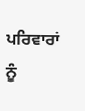ਪਰਿਵਾਰਾਂ ਨੂੰ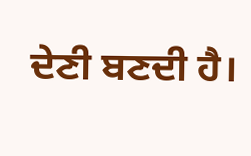ਦੇਣੀ ਬਣਦੀ ਹੈ।